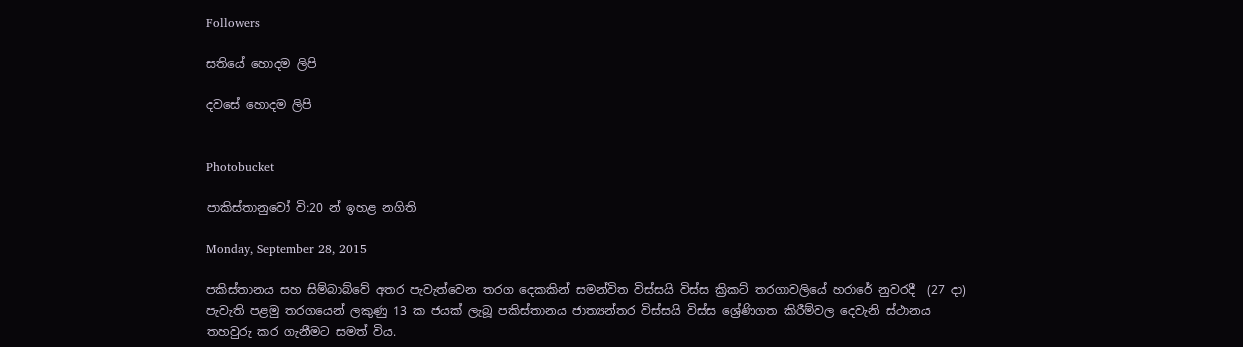Followers

සතියේ හොදම ලිපි

දවසේ හොදම ලිපි


Photobucket

පාකිස්තානුවෝ වි:20 න් ඉහළ නගිති

Monday, September 28, 2015

පකිස්තානය සහ සිම්බාබ්වේ අතර පැවැත්වෙන තරග දෙකකින් සමන්විත විස්සයි විස්ස ක්‍රිකට් තරගාවලියේ හරාරේ නුවරදී  (27 දා) පැවැති පළමු තරගයෙන් ලකුණු 13 ක ජයක් ලැබූ පකිස්තානය ජාත්‍යන්තර විස්සයි විස්ස ශ්‍රේණිගත කිරීම්වල දෙවැනි ස්ථානය තහවුරු කර ගැනීමට සමත් විය.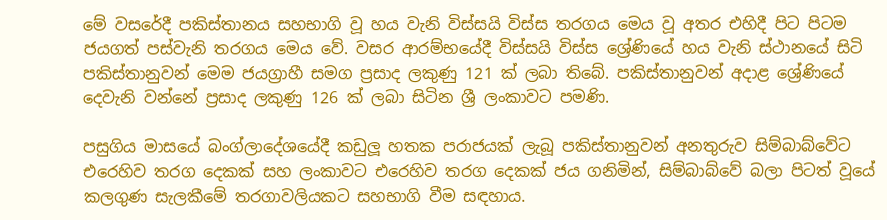මේ වසරේදී පකිස්තානය සහභාගි වූ හය වැනි විස්සයි විස්ස තරගය මෙය වූ අතර එහිදී පිට පිටම ජයගත් පස්වැනි තරගය මෙය වේ. වසර ආරම්භයේදී විස්සයි විස්ස ශ්‍රේණියේ හය වැනි ස්ථානයේ සිටි පකිස්තානුවන් මෙම ජයග්‍රාහී සමග ප්‍රසාද ලකුණු 121 ක් ලබා තිබේ. පකිස්තානුවන් අදාළ ශ්‍රේණියේ දෙවැනි වන්නේ ප්‍රසාද ලකුණු 126 ක් ලබා සිටින ශ්‍රී ලංකාවට පමණි.

පසුගිය මාසයේ බංග්ලාදේශයේදී කඩුලූ හතක පරාජයක් ලැබූ පකිස්තානුවන් අනතුරුව සිම්බාබ්වේට එරෙහිව තරග දෙකක් සහ ලංකාවට එරෙහිව තරග දෙකක් ජය ගනිමින්, සිම්බාබ්වේ බලා පිටත් වූයේ කලගුණ සැලකීමේ තරගාවලියකට සහභාගි වීම සඳහාය.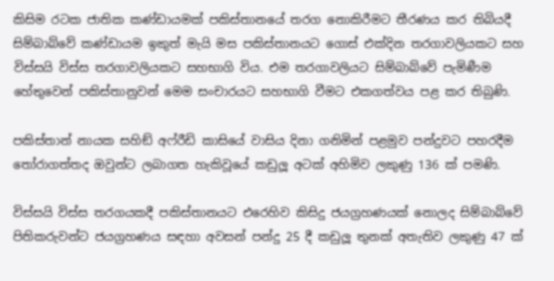කිසිම රටක ජාතික කණ්ඩායමක් පකිස්තානයේ තරග නොකිරීමට තීරණය කර තිබියදී සිම්බාබ්වේ කණ්ඩායම ඉකුත් මැයි මස පකිස්තානයට ගොස් එක්දින තරගාවලියකට සහ විස්සයි විස්ස තරගාවලියකට සහභාගි විය. එම තරගාවලියට සිම්බාබ්වේ පැමිණීම හේතුවෙන් පකිස්තානුවන් මෙම සංචාරයට සහභාගි වීමට එකගත්වය පළ කර තිබුණි.

පකිස්තාන් නායක සහිඞ් අෆ්රීඩි කාසියේ වාසිය දිනා ගනිමින් පළමුව පන්දුවට පහරදීම තෝරාගත්තද ඔවුන්ට ලබාගත හැකිවූයේ කඩුලූ අටක් අහිමිව ලකුණු 136 ක් පමණි.

විස්සයි විස්ස තරගයකදී පකිස්තානයට එරෙහිව කිසිදු ජයග්‍රහණයක් නොලද සිම්බාබ්වේ පිතිකරුවන්ට ජයග්‍රහණය සඳහා අවසන් පන්දු 25 දී කඩුලූ තුනක් අතැතිව ලකුණු 47 ක්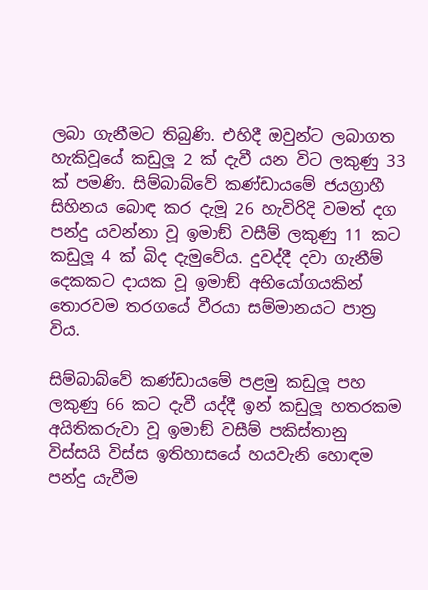ලබා ගැනීමට තිබුණි. එහිදී ඔවුන්ට ලබාගත හැකිවූයේ කඩුලූ 2 ක් දැවී යන විට ලකුණු 33 ක් පමණි. සිම්බාබ්වේ කණ්ඩායමේ ජයග්‍රාහී සිහිනය බොඳ කර දැමූ 26 හැවිරිදි වමත් දග පන්දු යවන්නා වූ ඉමාඞ් වසීම් ලකුණු 11 කට කඩුලූ 4 ක් බිද දැමුවේය. දුවද්දී දවා ගැනීම් දෙකකට දායක වූ ඉමාඞ් අභියෝගයකින් තොරවම තරගයේ වීරයා සම්මානයට පාත්‍ර විය.

සිම්බාබ්වේ කණ්ඩායමේ පළමු කඩුලූ පහ ලකුණු 66 කට දැවී යද්දී ඉන් කඩුලූ හතරකම අයිතිකරුවා වූ ඉමාඞ් වසීම් පකිස්තානු විස්සයි විස්ස ඉතිහාසයේ හයවැනි හොඳම පන්දු යැවීම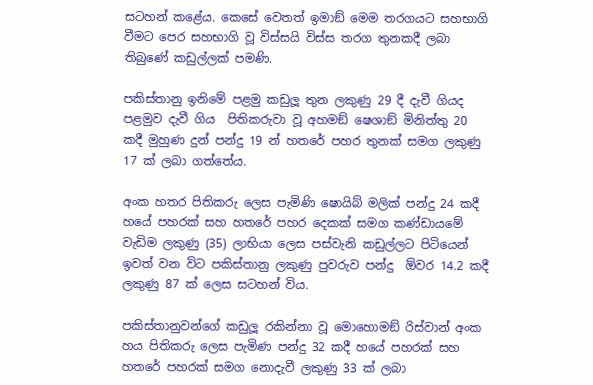සටහන් කළේය. කෙසේ වෙතත් ඉමාඞ් මෙම තරගයට සහභාගි වීමට පෙර සහභාගි වූ විස්සයි විස්ස තරග තුනකදී ලබා තිබුණේ කඩුල්ලක් පමණි.

පකිස්තානු ඉනිමේ පළමු කඩුලූ තුන ලකුණු 29 දී දැවී ගියද පළමුව දැවී ගිය  පිතිකරුවා වූ අහමඞ් ෂෙශාඞ් මිනිත්තු 20 කදී මුහුණ දුන් පන්දු 19 න් හතරේ පහර තුනක් සමග ලකුණු 17 ක් ලබා ගත්තේය.

අංක හතර පිතිකරු ලෙස පැමිණි ෂොයිබ් මලික් පන්දු 24 කදී හයේ පහරක් සහ හතරේ පහර දෙකක් සමග කණ්ඩායමේ වැඩිම ලකුණු (35) ලාභියා ලෙස පස්වැනි කඩුල්ලට පිටියෙන් ඉවත් වන විට පකිස්තානු ලකුණු පුවරුව පන්දු  ඕවර 14.2 කදී ලකුණු 87 ක් ලෙස සටහන් විය.

පකිස්තානුවන්ගේ කඩුලූ රකින්නා වූ මොහොමඞ් රිස්වාන් අංක හය පිතිකරු ලෙස පැමිණ පන්දු 32 කදී හයේ පහරක් සහ හතරේ පහරක් සමග නොදැවී ලකුණු 33 ක් ලබා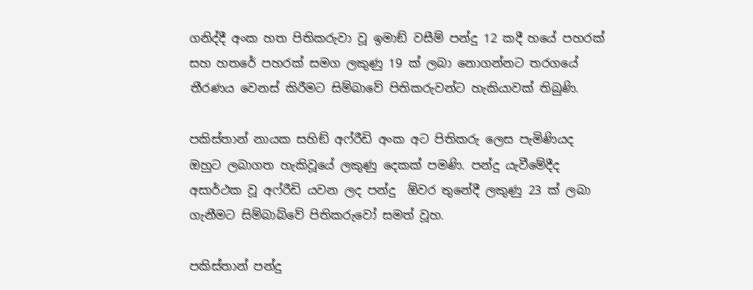ගනිද්දී අංක හත පිතිකරුවා වූ ඉමාඞ් වසීම් පන්දු 12 කදී හයේ පහරක් සහ හතරේ පහරක් සමග ලකුණු 19 ක් ලබා නොගන්නට තරගයේ තීරණය වෙනස් කිරීමට සිම්බාවේ පිතිකරුවන්ට හැකියාවක් තිබුණි.

පකිස්තාන් නායක සහිඞ් අෆ්රීඩි අංක අට පිතිකරු ලෙස පැමිණියද ඔහුට ලබාගත හැකිවූයේ ලකුණු දෙකක් පමණි. පන්දු යැවීමේදීද අසාර්ථක වූ අෆ්රීඩි යවන ලද පන්දු  ඕවර තුනේදී ලකුණු 23 ක් ලබා ගැනීමට සිම්බාබ්වේ පිතිකරුවෝ සමත් වූහ.

පකිස්තාන් පන්දු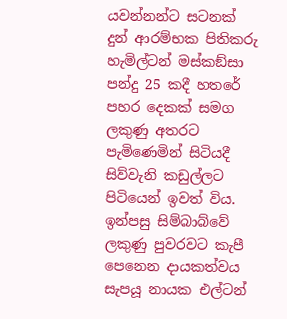යවන්නන්ට සටනක් දුන් ආරම්භක පිතිකරු හැමිල්ටන් මස්කඞ්සා පන්දු 25 කදී හතරේ පහර දෙකක් සමග ලකුණු අතරට පැමිණෙමින් සිටියදී සිව්වැනි කඩුල්ලට පිටියෙන් ඉවත් විය. ඉන්පසු සිම්බාබ්වේ ලකුණු පුවරවට කැපී පෙනෙන දායකත්වය සැපයූ නායක එල්ටන්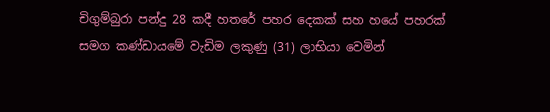චිගුම්බුරා පන්දු 28 කදී හතරේ පහර දෙකක් සහ හයේ පහරක් සමග කණ්ඩායමේ වැඩිම ලකුණු (31) ලාභියා වෙමින්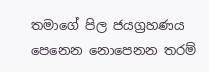තමාගේ පිල ජයග්‍රහණය පෙනෙන නොපෙනන තරම්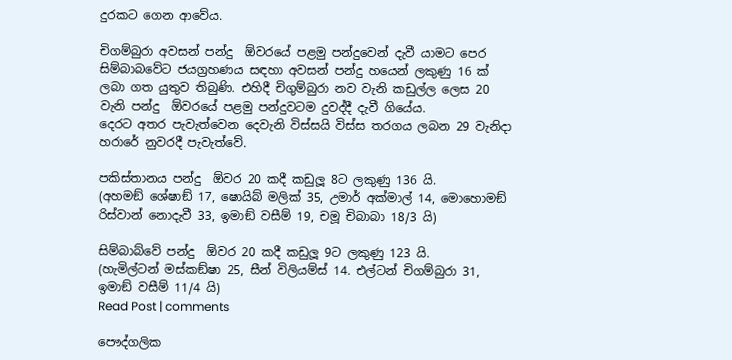දුරකට ගෙන ආවේය.

චිගම්බුරා අවසන් පන්දු  ඕවරයේ පළමු පන්දුවෙන් දැවී යාමට පෙර සිම්බාබවේට ජයග්‍රහණය සඳහා අවසන් පන්දු හයෙන් ලකුණු 16 ක් ලබා ගත යුතුව තිබුණි. එහිදී චිගුම්බුරා නව වැනි කඩුල්ල ලෙස 20 වැනි පන්දු  ඕවරයේ පළමු පන්දුවටම දුවද්දී දැවී ගියේය.
දෙරට අතර පැවැත්වෙන දෙවැනි විස්සයි විස්ස තරගය ලබන 29 වැනිදා හරාරේ නුවරදී පැවැත්වේ.

පකිස්තානය පන්දු  ඕවර 20 කදී කඩුලූ 8ට ලකුණු 136 යි.
(අහමඞ් ශේෂාඞ් 17, ෂොයිබ් මලික් 35, උමාර් අක්මාල් 14, මොහොමඞ් රිස්වාන් නොදැවී 33, ඉමාඞ් වසීම් 19, චමූ චිබාබා 18/3 යි)

සිම්බාබ්වේ පන්දු  ඕවර 20 කදී කඩුලූ 9ට ලකුණු 123 යි.
(හැමිල්ටන් මස්කඞ්ෂා 25, සීන් විලියම්ස් 14. එල්ටන් චිගම්බුරා 31, ඉමාඞ් වසීම් 11/4 යි)
Read Post | comments

පෞද්ගලික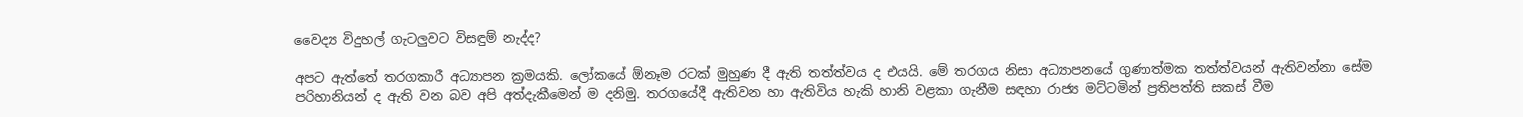වෛද්‍ය විදුහල් ගැටලුවට විසඳුම් නැද්ද?

අපට ඇත්තේ තරගකාරී අධ්‍යාපන ක්‍රමයකි. ලෝකයේ ඕනෑම රටක්‌ මුහුණ දී ඇති තත්ත්වය ද එයයි. මේ තරගය නිසා අධ්‍යාපනයේ ගුණාත්මක තත්ත්වයන් ඇතිවන්නා සේම පරිහානියන් ද ඇති වන බව අපි අත්දැකීමෙන් ම දනිමු. තරගයේදී ඇතිවන හා ඇතිවිය හැකි හානි වළකා ගැනීම සඳහා රාජ්‍ය මට්‌ටමින් ප්‍රතිපත්ති සකස්‌ වීම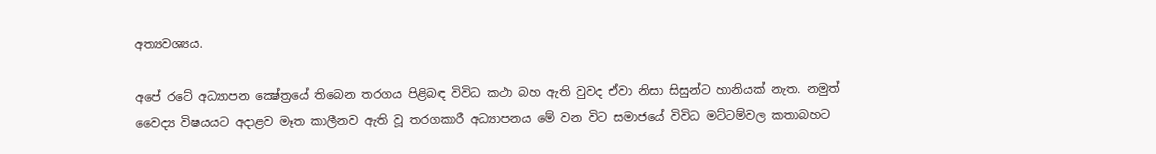අත්‍යවශ්‍යය.

අපේ රටේ අධ්‍යාපන ක්‍ෂේත්‍රයේ තිබෙන තරගය පිළිබඳ විවිධ කථා බහ ඇති වුවද ඒවා නිසා සිසුන්ට හානියක්‌ නැත. නමුත් වෛද්‍ය විෂයයට අදාළව මෑත කාලීනව ඇති වූ තරගකාරී අධ්‍යාපනය මේ වන විට සමාජයේ විවිධ මට්‌ටම්වල කතාබහට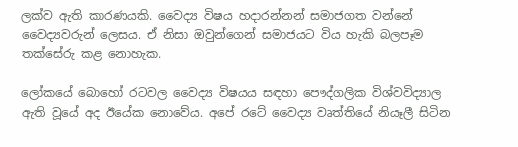ලක්‌ව ඇති කාරණයකි. වෛද්‍ය විෂය හදාරන්නන් සමාජගත වන්නේ වෛද්‍යවරුන් ලෙසය. ඒ නිසා ඔවුන්ගෙන් සමාජයට විය හැකි බලපෑම තක්‌සේරු කළ නොහැක.

ලෝකයේ බොහෝ රටවල වෛද්‍ය විෂයය සඳහා පෞද්ගලික විශ්වවිද්‍යාල ඇති වූයේ අද ඊයේක නොවේය. අපේ රටේ වෛද්‍ය වෘත්තියේ නියෑලී සිටින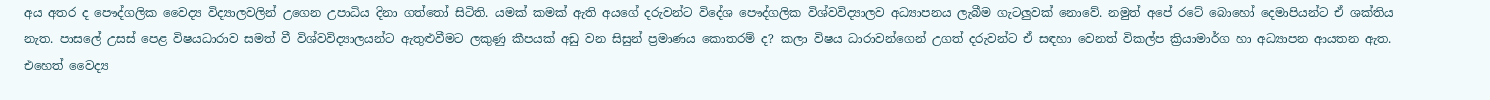අය අතර ද පෞද්ගලික වෛද්‍ය විද්‍යාලවලින් උගෙන උපාධිය දිනා ගත්තෝ සිටිති. යමක්‌ කමක්‌ ඇති අයගේ දරුවන්ට විදේශ පෞද්ගලික විශ්වවිද්‍යාලව අධ්‍යාපනය ලැබීම ගැටලුවක්‌ නොවේ. නමුත් අපේ රටේ බොහෝ දෙමාපියන්ට ඒ ශක්‌තිය නැත. පාසලේ උසස්‌ පෙළ විෂයධාරාව සමත් වී විශ්වවිද්‍යාලයන්ට ඇතුළුවීමට ලකුණු කීපයක්‌ අඩු වන සිසුන් ප්‍රමාණය කොතරම් ද? කලා විෂය ධාරාවන්ගෙන් උගත් දරුවන්ට ඒ සඳහා වෙනත් විකල්ප ක්‍රියාමාර්ග හා අධ්‍යාපන ආයතන ඇත. එහෙත් වෛද්‍ය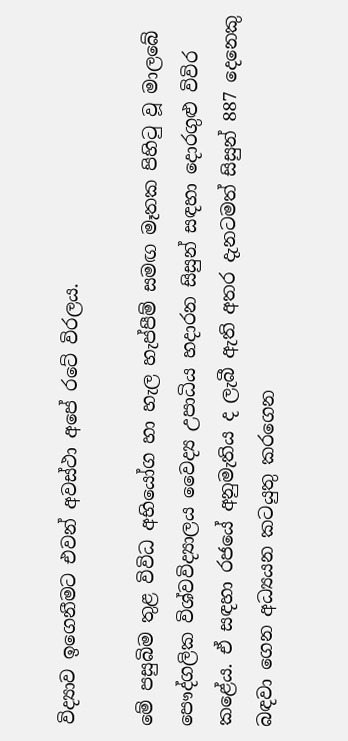විද්‍යාව ඉගෙනීමට එවන් අවස්‌ථා අපේ රටේ විරලය.

මේ පසුබිම තුළ විවිධ අභියෝග හා හැල හැප්පීම් සමඟ මෑතක පිහිටු වූ මාලබේ පෞද්ගලික විශ්වවිද්‍යාලය වෛද්‍ය උපාධිය හදාරන සිසුන් සඳහා දොරගුළු විවිර කළේය. ඒ සඳහා රජයේ අනුමැතිය ද ලැබී ඇති අතර දැනටමත් සිසුන් 887 දෙනෙකු බඳවා ගෙන අධ්‍යයන කටයුතු කරගෙන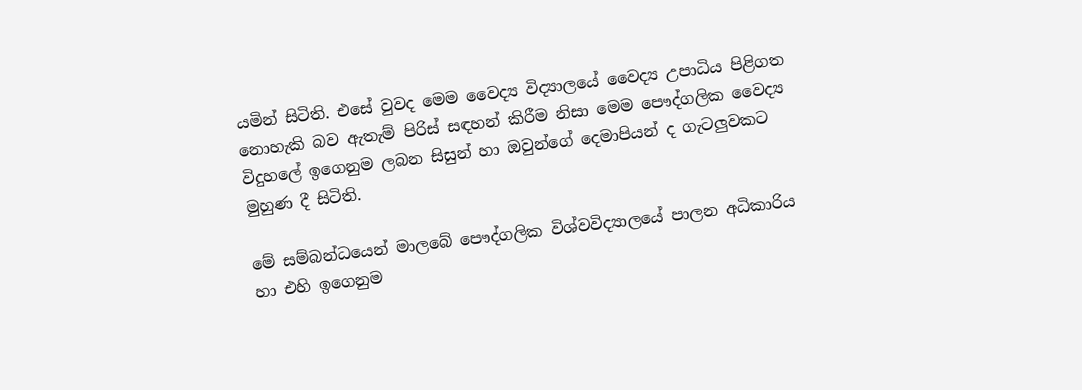යමින් සිටිති. එසේ වුවද මෙම වෛද්‍ය විද්‍යාලයේ වෛද්‍ය උපාධිය පිළිගත නොහැකි බව ඇතැම් පිරිස්‌ සඳහන් කිරීම නිසා මෙම පෞද්ගලික වෛද්‍ය විදුහලේ ඉගෙනුම ලබන සිසුන් හා ඔවුන්ගේ දෙමාපියන් ද ගැටලුවකට මුහුණ දී සිටිති.

මේ සම්බන්ධයෙන් මාලබේ පෞද්ගලික විශ්වවිද්‍යාලයේ පාලන අධිකාරිය හා එහි ඉගෙනුම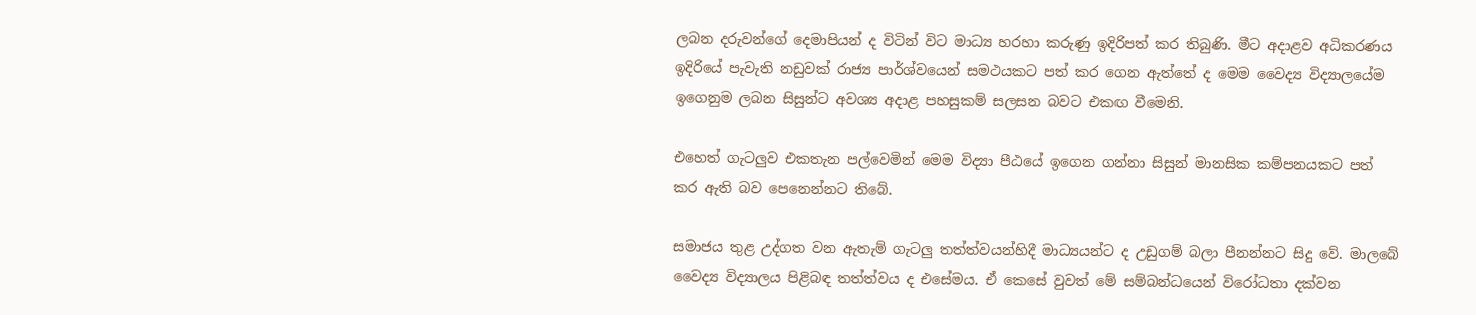ලබන දරුවන්ගේ දෙමාපියන් ද විටින් විට මාධ්‍ය හරහා කරුණු ඉදිරිපත් කර තිබුණි. මීට අදාළව අධිකරණය ඉදිරියේ පැවැති නඩුවක්‌ රාජ්‍ය පාර්ශ්වයෙන් සමථයකට පත් කර ගෙන ඇත්තේ ද මෙම වෛද්‍ය විද්‍යාලයේම ඉගෙනුම ලබන සිසුන්ට අවශ්‍ය අදාළ පහසුකම් සලසන බවට එකඟ වීමෙනි.

එහෙත් ගැටලුව එකතැන පල්වෙමින් මෙම විද්‍යා පීඨයේ ඉගෙන ගන්නා සිසුන් මානසික කම්පනයකට පත් කර ඇති බව පෙනෙන්නට තිබේ.

සමාජය තුළ උද්ගත වන ඇතැම් ගැටලු තත්ත්වයන්හිදී මාධ්‍යයන්ට ද උඩුගම් බලා පීනන්නට සිදු වේ. මාලබේ වෛද්‍ය විද්‍යාලය පිළිබඳ තත්ත්වය ද එසේමය. ඒ කෙසේ වුවත් මේ සම්බන්ධයෙන් විරෝධතා දක්‌වන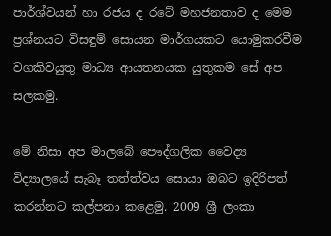පාර්ශ්වයන් හා රජය ද රටේ මහජනතාව ද මෙම ප්‍රශ්නයට විසඳුම් සොයන මාර්ගයකට යොමුකරවීම වගකිවයුතු මාධ්‍ය ආයතනයක යුතුකම සේ අප සලකමු.

මේ නිසා අප මාලබේ පෞද්ගලික වෛද්‍ය විද්‍යාලයේ සැබෑ තත්ත්වය සොයා ඔබට ඉදිරිපත් කරන්නට කල්පනා කළෙමු. 2009 ශ්‍රී ලංකා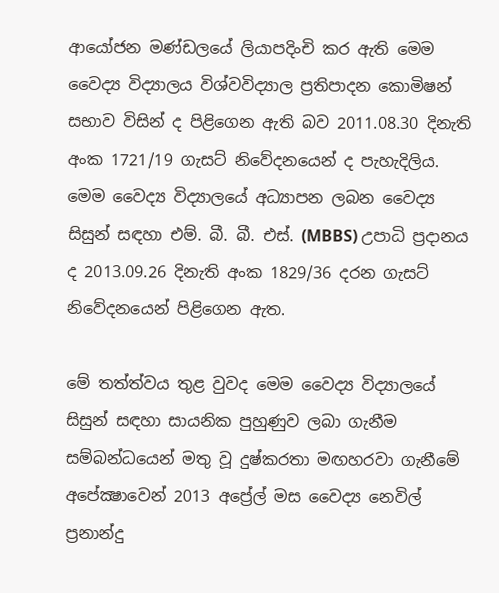ආයෝජන මණ්‌ඩලයේ ලියාපදිංචි කර ඇති මෙම වෛද්‍ය විද්‍යාලය විශ්වවිද්‍යාල ප්‍රතිපාදන කොමිෂන් සභාව විසින් ද පිළිගෙන ඇති බව 2011.08.30 දිනැති අංක 1721/19 ගැසට්‌ නිවේදනයෙන් ද පැහැදිලිය. මෙම වෛද්‍ය විද්‍යාලයේ අධ්‍යාපන ලබන වෛද්‍ය සිසුන් සඳහා එම්. බී. බී. එස්‌. (MBBS) උපාධි ප්‍රදානය ද 2013.09.26 දිනැති අංක 1829/36 දරන ගැසට්‌ නිවේදනයෙන් පිළිගෙන ඇත.

මේ තත්ත්වය තුළ වුවද මෙම වෛද්‍ය විද්‍යාලයේ සිසුන් සඳහා සායනික පුහුණුව ලබා ගැනීම සම්බන්ධයෙන් මතු වූ දුෂ්කරතා මඟහරවා ගැනීමේ අපේක්‍ෂාවෙන් 2013 අප්‍රේල් මස වෛද්‍ය නෙවිල් ප්‍රනාන්දු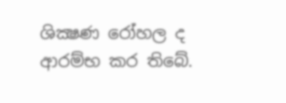ශික්‍ෂණ රෝහල ද ආරම්භ කර තිබේ.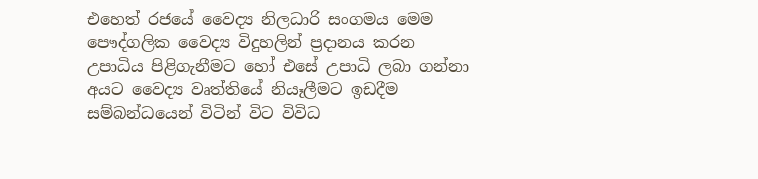එහෙත් රජයේ වෛද්‍ය නිලධාරි සංගමය මෙම පෞද්ගලික වෛද්‍ය විදුහලින් ප්‍රදානය කරන උපාධිය පිළිගැනීමට හෝ එසේ උපාධි ලබා ගන්නා අයට වෛද්‍ය වෘත්තියේ නියෑලීමට ඉඩදීම සම්බන්ධයෙන් විටින් විට විවිධ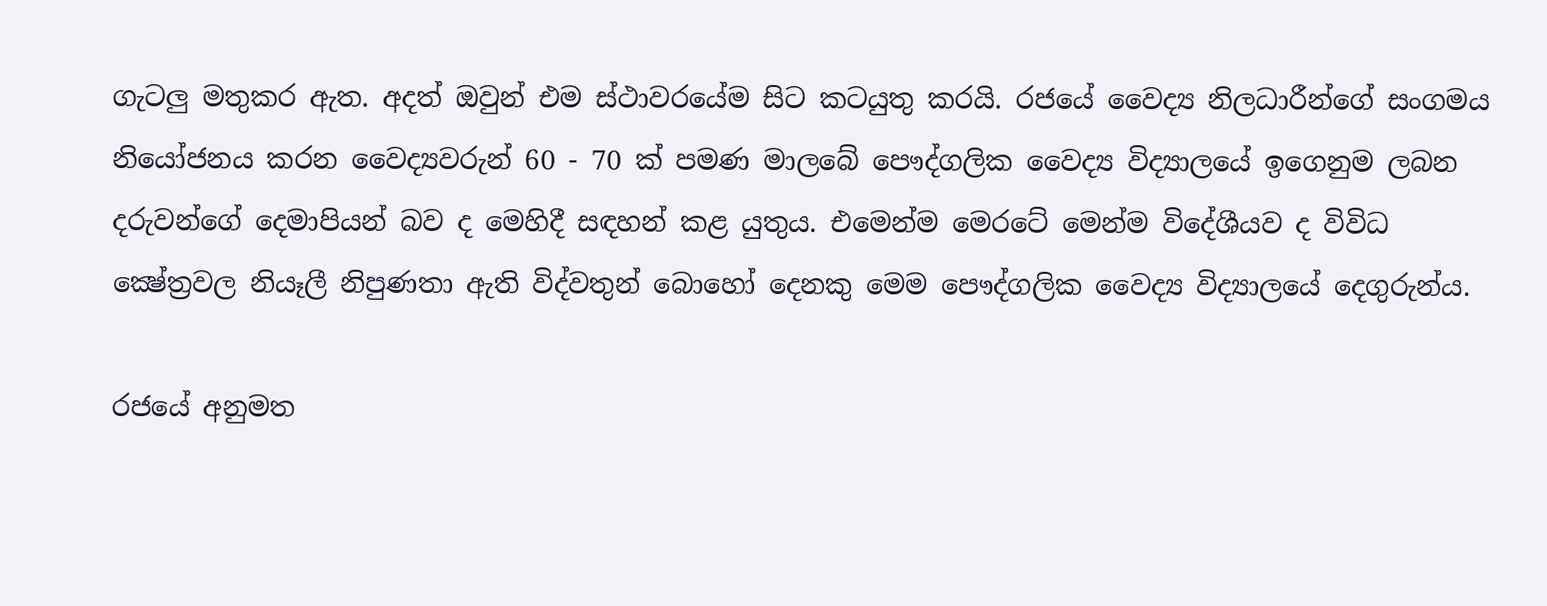ගැටලු මතුකර ඇත. අදත් ඔවුන් එම ස්‌ථාවරයේම සිට කටයුතු කරයි. රජයේ වෛද්‍ය නිලධාරීන්ගේ සංගමය නියෝජනය කරන වෛද්‍යවරුන් 60 - 70 ක්‌ පමණ මාලබේ පෞද්ගලික වෛද්‍ය විද්‍යාලයේ ඉගෙනුම ලබන දරුවන්ගේ දෙමාපියන් බව ද මෙහිදී සඳහන් කළ යුතුය. එමෙන්ම මෙරටේ මෙන්ම විදේශීයව ද විවිධ ක්‍ෂේත්‍රවල නියෑලී නිපුණතා ඇති විද්වතුන් බොහෝ දෙනකු මෙම පෞද්ගලික වෛද්‍ය විද්‍යාලයේ දෙගුරුන්ය.

රජයේ අනුමත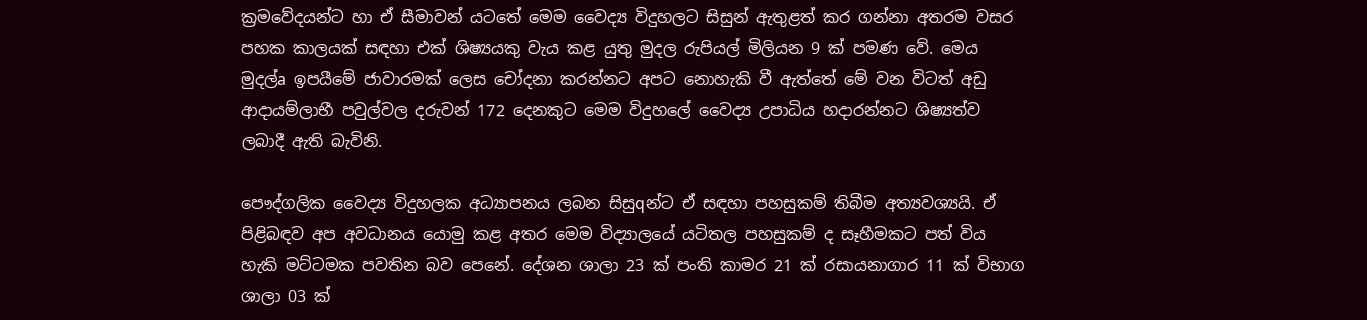ක්‍රමවේදයන්ට හා ඒ සීමාවන් යටතේ මෙම වෛද්‍ය විදුහලට සිසුන් ඇතුළත් කර ගන්නා අතරම වසර පහක කාලයක්‌ සඳහා එක්‌ ශිෂ්‍යයකු වැය කළ යුතු මුදල රුපියල් මිලියන 9 ක්‌ පමණ වේ. මෙය මුදල්a ඉපයීමේ ජාවාරමක්‌ ලෙස චෝදනා කරන්නට අපට නොහැකි වී ඇත්තේ මේ වන විටත් අඩු ආදායම්ලාභී පවුල්වල දරුවන් 172 දෙනකුට මෙම විදුහලේ වෛද්‍ය උපාධිය හදාරන්නට ශිෂ්‍යත්ව ලබාදී ඇති බැවිනි.

පෞද්ගලික වෛද්‍ය විදුහලක අධ්‍යාපනය ලබන සිසුqන්ට ඒ සඳහා පහසුකම් තිබීම අත්‍යවශ්‍යයි. ඒ පිළිබඳව අප අවධානය යොමු කළ අතර මෙම විද්‍යාලයේ යටිතල පහසුකම් ද සෑහීමකට පත් විය හැකි මට්‌ටමක පවතින බව පෙනේ. දේශන ශාලා 23 ක්‌ පංති කාමර 21 ක්‌ රසායනාගාර 11 ක්‌ විභාග ශාලා 03 ක්‌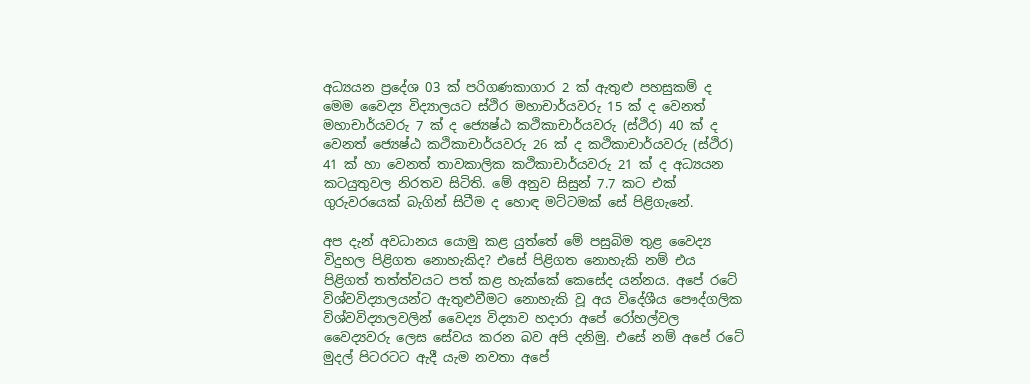අධ්‍යයන ප්‍රදේශ 03 ක්‌ පරිගණකාගාර 2 ක්‌ ඇතුළු පහසුකම් ද මෙම වෛද්‍ය විද්‍යාලයට ස්‌ථිර මහාචාර්යවරු 15 ක්‌ ද වෙනත් මහාචාර්යවරු 7 ක්‌ ද ජ්‍යෙෂ්ඨ කථිකාචාර්යවරු (ස්‌ථිර) 40 ක්‌ ද වෙනත් ජ්‍යෙෂ්ඨ කථිකාචාර්යවරු 26 ක්‌ ද කථිකාචාර්යවරු (ස්‌ථිර) 41 ක්‌ හා වෙනත් තාවකාලික කථිකාචාර්යවරු 21 ක්‌ ද අධ්‍යයන කටයුතුවල නිරතව සිටිති. මේ අනුව සිසුන් 7.7 කට එක්‌ ගුරුවරයෙක්‌ බැගින් සිටීම ද හොඳ මට්‌ටමක්‌ සේ පිළිගැනේ.

අප දැන් අවධානය යොමු කළ යුත්තේ මේ පසුබිම තුළ වෛද්‍ය විදුහල පිළිගත නොහැකිද? එසේ පිළිගත නොහැකි නම් එය පිළිගත් තත්ත්වයට පත් කළ හැක්‌කේ කෙසේද යන්නය. අපේ රටේ විශ්වවිද්‍යාලයන්ට ඇතුළුවීමට නොහැකි වූ අය විදේශීය පෞද්ගලික විශ්වවිද්‍යාලවලින් වෛද්‍ය විද්‍යාව හදාරා අපේ රෝහල්වල වෛද්‍යවරු ලෙස සේවය කරන බව අපි දනිමු. එසේ නම් අපේ රටේ මුදල් පිටරටට ඇදී යැම නවතා අපේ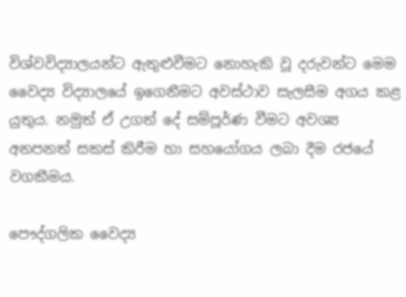විශ්වවිද්‍යාලයන්ට ඇතුළුවීමට නොහැකි වූ දරුවන්ට මෙම වෛද්‍ය විද්‍යාලයේ ඉගෙනීමට අවස්‌ථාව සැලසීම අගය කළ යුතුය. නමුත් ඒ උගත් දේ සම්පූර්ණ වීමට අවශ්‍ය අනපනත් සකස්‌ කිරීම හා සහයෝගය ලබා දීම රජයේ වගකීමය.

පෞද්ගලික වෛද්‍ය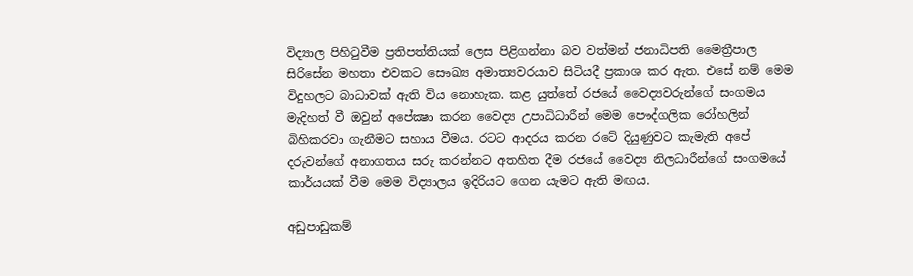විද්‍යාල පිහිටුවීම ප්‍රතිපත්තියක්‌ ලෙස පිළිගන්නා බව වත්මන් ජනාධිපති මෛත්‍රීපාල සිරිසේන මහතා එවකට සෞඛ්‍ය අමාත්‍යවරයාව සිටියදී ප්‍රකාශ කර ඇත. එසේ නම් මෙම විදුහලට බාධාවක්‌ ඇති විය නොහැක. කළ යුත්තේ රජයේ වෛද්‍යවරුන්ගේ සංගමය මැදිහත් වී ඔවුන් අපේක්‍ෂා කරන වෛද්‍ය උපාධිධාරීන් මෙම පෞද්ගලික රෝහලින් බිහිකරවා ගැනීමට සහාය වීමය. රටට ආදරය කරන රටේ දියුණුවට කැමැති අපේ දරුවන්ගේ අනාගතය සරු කරන්නට අතහිත දීම රජයේ වෛද්‍ය නිලධාරීන්ගේ සංගමයේ කාර්යයක්‌ වීම මෙම විද්‍යාලය ඉදිරියට ගෙන යැමට ඇති මඟය.

අඩුපාඩුකම්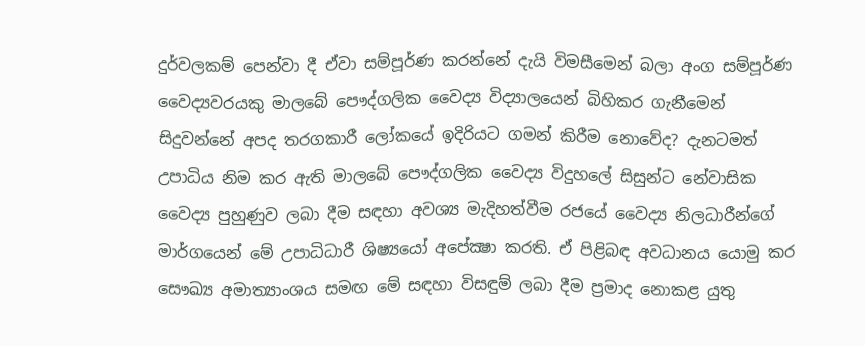දුර්වලකම් පෙන්වා දී ඒවා සම්පූර්ණ කරන්නේ දැයි විමසීමෙන් බලා අංග සම්පූර්ණ වෛද්‍යවරයකු මාලබේ පෞද්ගලික වෛද්‍ය විද්‍යාලයෙන් බිහිකර ගැනීමෙන් සිදුවන්නේ අපද තරගකාරී ලෝකයේ ඉදිරියට ගමන් කිරීම නොවේද? දැනටමත් උපාධිය නිම කර ඇති මාලබේ පෞද්ගලික වෛද්‍ය විදුහලේ සිසුන්ට නේවාසික වෛද්‍ය පුහුණුව ලබා දීම සඳහා අවශ්‍ය මැදිහත්වීම රජයේ වෛද්‍ය නිලධාරීන්ගේ මාර්ගයෙන් මේ උපාධිධාරී ශිෂ්‍යයෝ අපේක්‍ෂා කරති. ඒ පිළිබඳ අවධානය යොමු කර සෞඛ්‍ය අමාත්‍යාංශය සමඟ මේ සඳහා විසඳුම් ලබා දීම ප්‍රමාද නොකළ යුතු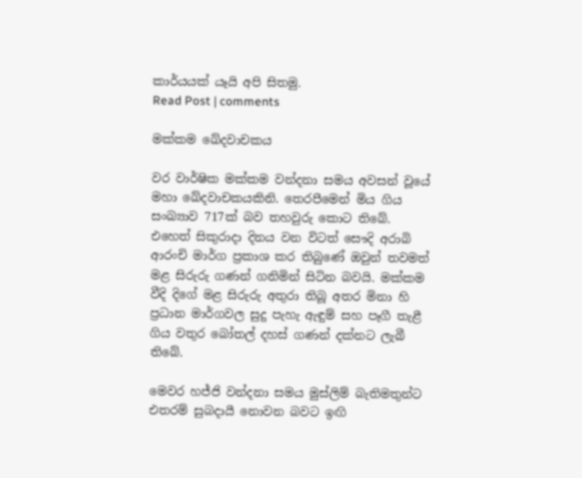කාර්යයක්‌ යෑයි අපි සිතමු.
Read Post | comments

මක්කම ඛේදවාචකය

වර වාර්ෂික මක්කම වන්දනා සමය අවසන් වූයේ මහා ඛේදවාචකයකිනි. තෙරපීමෙන් මිය ගිය සංඛ්‍යාව 717ක් බව තහවුරු කොට තිබේ. එහෙත් සිකුරාදා දිනය වන විටත් සෞදි අරාබි ආරංචි මාර්ග ප්‍රකාශ කර තිබුණේ ඔවුන් තවමත් මළ සිරුරු ගණන් ගනිමින් සිටින බවයි. මක්කම වීදි දිගේ මළ සිරුරු අතුරා තිබූ අතර මිනා හි ප්‍රධාන මාර්ගවල සුදු පැහැ ඇඳුම් සහ පෑගී තැළී ගිය වතුර බෝතල් දහස් ගණන් දක්නට ලැබී තිබේ.

මෙවර හජ්ජි වන්දනා සමය මුස්ලිම් බැතිමතුන්ට එතරම් සුබදායී ‍නොවන බවට ඉඟි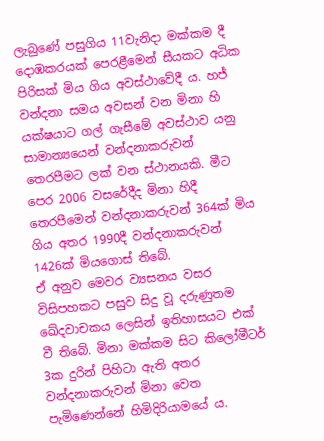ලැබුණේ පසුගිය 11වැනිදා මක්කම දී දොඹකරයක් පෙරළීමෙන් සීයකට අධික පිරිසක් මිය ගිය අවස්ථාවේදී ය. හජ් වන්දනා සමය අවසන් වන මිනා හි යක්ෂයාට ගල් ගැසීමේ අවස්ථාව යනු සාමාන්‍යයෙන් වන්දනාකරුවන් තෙරපීමට ලක් වන ස්ථානයකි. මීට පෙර 2006 වසරේදීද මිනා හිදී තෙරපීමෙන් වන්දනාකරුවන් 364ක් මිය ගිය අතර 1990දී වන්දනාකරුවන් 1426ක් මියගොස් තිබේ.
ඒ අනුව මෙවර ව්‍යසනය වසර විසිපහකට පසුව සිදු වූ දරුණුතම ඛේදවාචකය ලෙසින් ඉතිහාසයට එක් වී තිබේ. මිනා මක්කම සිට කිලෝමීටර් 3ක දුරින් පිහිටා ඇති අතර වන්දනාකරුවන් මිනා වෙත පැමිණෙන්නේ හිමිදිරියාමයේ ය.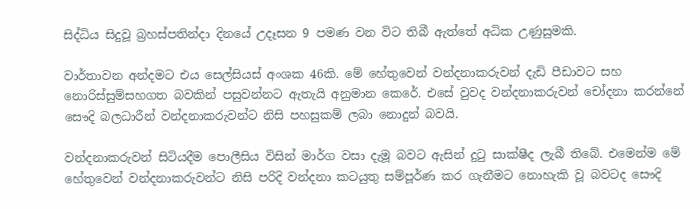සිද්ධිය සිදුවූ බ්‍රහස්පතින්දා දිනයේ උදෑසන 9 පමණ වන විට තිබී ඇත්තේ අධික උණුසුමකි.

වාර්තාවන අන්දමට එය සෙල්සියස් අංශක 46කි. මේ හේතුවෙන් වන්දනාකරුවන් දැඩි පීඩාවට සහ නොරිස්සුම්සහගත බවකින් පසුවන්නට ඇතැයි අනුමාන කෙරේ. එසේ වුවද වන්දනාකරුවන් චෝදනා කරන්නේ සෞදි බලධාරීන් වන්දනාකරුවන්ට නිසි පහසුකම් ලබා නොදුන් බවයි.

වන්දනාකරුවන් සිටියදීම පොලීසිය විසින් මාර්ග වසා දැමූ බවට ඇසින් දුටු සාක්ෂීද ලැබී තිබේ. එමෙන්ම මේ හේතුවෙන් වන්දනාකරුවන්ට නිසි පරිදි වන්දනා කටයුතු සම්පූර්ණ කර ගැනීමට නොහැකි වූ බවටද සෞදි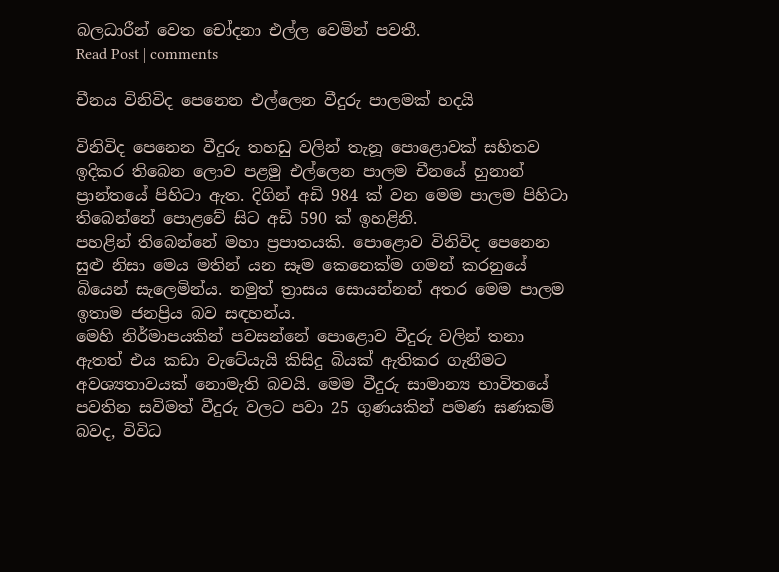බලධාරීන් වෙත චෝදනා එල්ල වෙමින් පවතී.
Read Post | comments

චීනය විනිවිද පෙනෙන එල්ලෙන වීදුරු පාලමක් හදයි

විනිවිද පෙනෙන වීදුරු තහඩු වලින් තැනූ පොළොවක් සහිතව ඉදිකර තිබෙන ලොව පළමු එල්ලෙන පාලම චීනයේ හුනාන් ප්‍රාන්තයේ පිහිටා ඇත. දිගින් අඩි 984 ක් වන මෙම පාලම පිහිටා තිබෙන්නේ පොළවේ සිට අඩි 590 ක් ඉහළිනි.
පහළින් තිබෙන්නේ මහා ප්‍රපාතයකි. පොළොව විනිවිද පෙනෙන සුළු නිසා මෙය මතින් යන සෑම කෙනෙක්ම ගමන් කරනුයේ බියෙන් සැලෙමින්ය. නමුත් ත්‍රාසය සොයන්නන් අතර මෙම පාලම ඉතාම ජනප්‍රිය බව සඳහන්ය.
මෙහි නිර්මාපයකින් පවසන්නේ පොළොව වීදුරු වලින් තනා ඇතත් එය කඩා වැටේයැයි කිසිදු බියක් ඇතිකර ගැනීමට අවශ්‍යතාවයක් නොමැති බවයි. මෙම වීදුරු සාමාන්‍ය භාවිතයේ පවතින සවිමත් වීදුරු වලට පවා 25 ගුණයකින් පමණ ඝණකම් බවද, විවිධ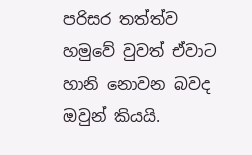පරිසර තත්ත්ව හමුවේ වුවත් ඒවාට හානි නොවන බවද ඔවුන් කියයි.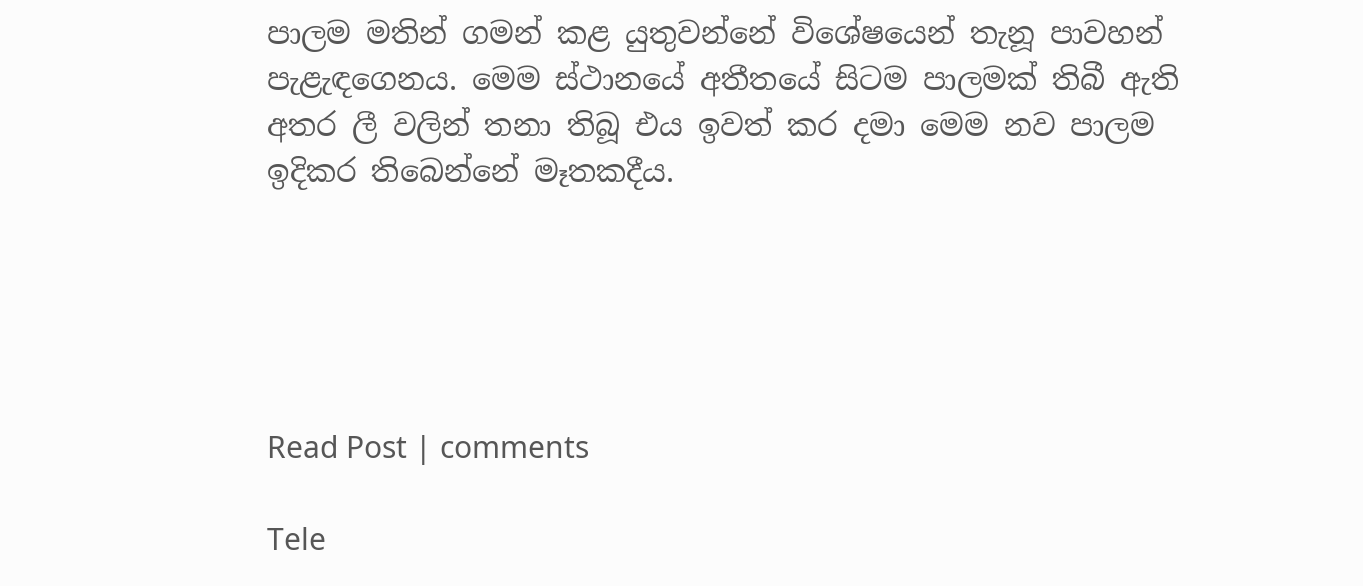පාලම මතින් ගමන් කළ යුතුවන්නේ විශේෂයෙන් තැනූ පාවහන් පැළැඳගෙනය. මෙම ස්ථානයේ අතීතයේ සිටම පාලමක් තිබී ඇති අතර ලී වලින් තනා තිබූ එය ඉවත් කර දමා මෙම නව පාලම ඉදිකර තිබෙන්නේ මෑතකදීය.





Read Post | comments

Tele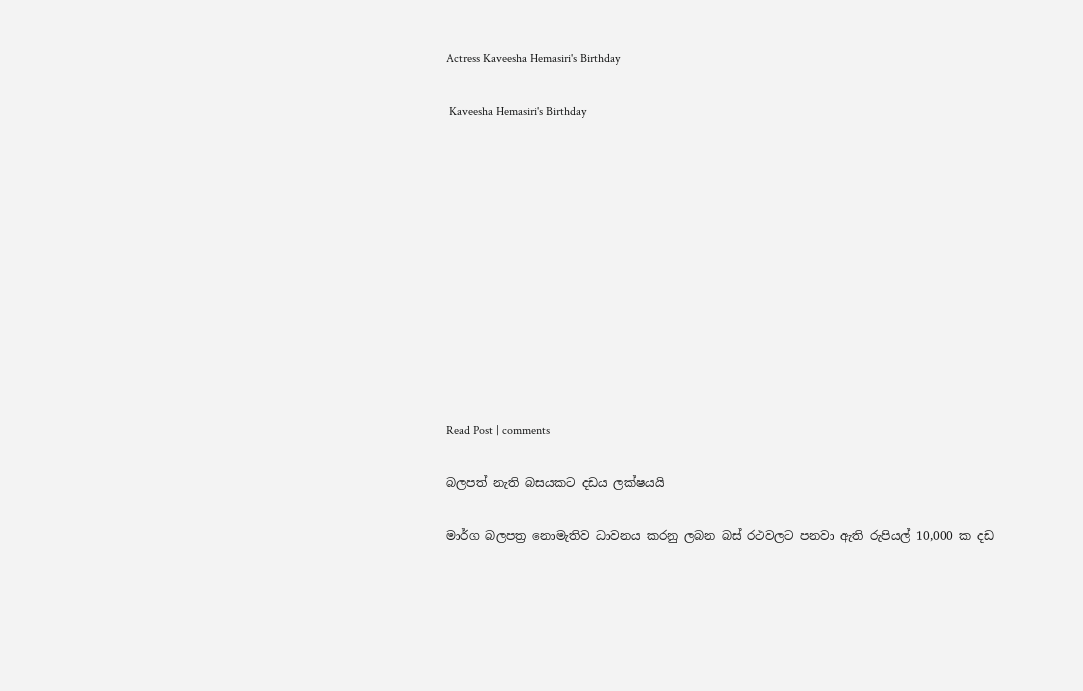Actress Kaveesha Hemasiri's Birthday

 Kaveesha Hemasiri's Birthday











Read Post | comments

බලපත් නැති බසයකට දඩය ලක්ෂයයි

මාර්ග බලපත්‍ර නොමැතිව ධාවනය කරනු ලබන බස් රථවලට පනවා ඇති රුපියල් 10,000 ක දඩ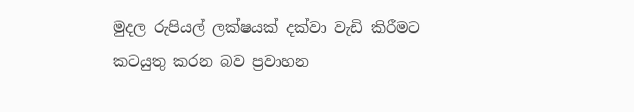මුදල රුපියල් ලක්ෂයක් දක්වා වැඩි කිරීමට කටයුතු කරන බව ප්‍රවාහන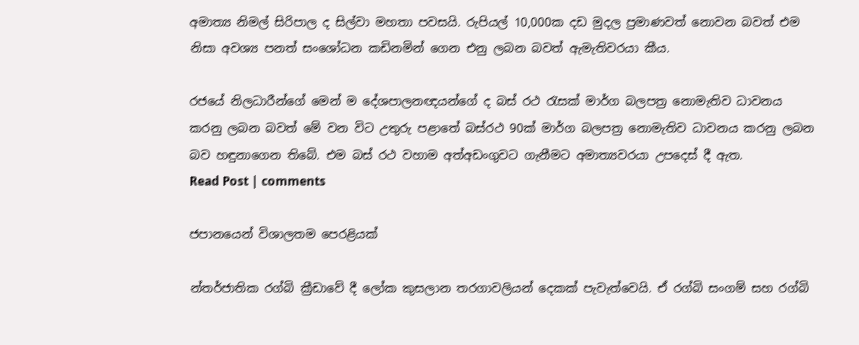අමාත්‍ය නිමල් සිරිපාල ද සිල්වා මහතා පවසයි. රුපියල් 10,000ක දඩ මුදල ප්‍රමාණවත් නොවන බවත් එම නිසා අවශ්‍ය පනත් සංශෝධන කඩිනමින් ගෙන එනු ලබන බවත් ඇමැතිවරයා කීය.

රජයේ නිලධාරීන්ගේ මෙන් ම දේශපාලනඥයන්ගේ ද බස් රථ රැසක් මාර්ග බලපත්‍ර නොමැතිව ධාවනය කරනු ලබන බවත් මේ වන විට උතුරු පළාතේ බස්රථ 90ක් මාර්ග බලපත්‍ර නොමැතිව ධාවනය කරනු ලබන බව හඳුනාගෙන තිබේ. එම බස් රථ වහාම අත්අඩංගුවට ගැනීමට අමාත්‍යවරයා උපදෙස් දී ඇත.
Read Post | comments

ජපානයෙන් විශාලතම පෙරළියක්

න්තර්ජාතික රග්බි ක්‍රීඩාවේ දී ලෝක කුසලාන තරගාවලියන් දෙකක් පැවැත්වෙයි. ඒ රග්බි සංගම් සහ රග්බි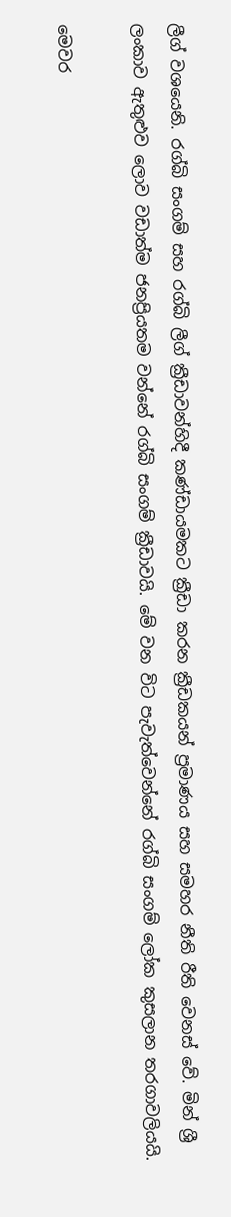ලීග් වශයෙනි. රග්බි සංගම් සහ රග්බි ලීග් ක්‍රීඩාවන්හිදී කණ්ඩායමකට ක්‍රීඩා කරන ක්‍රීඩකයන් ප්‍රමාණය සහ සමහර නීති රීති වෙනස් වේ. මින් ශ්‍රී ලංකාව ඇතුළුව ලොව වඩාත්ම ජනප්‍රියතම වන්නේ රග්බි සංගම් ක්‍රීඩාවයි. මේ වන විට පැවැත්වෙන්නේ රග්බි සංගම් ලෝක කුසලාන තරගාවලියයි.

මෙවර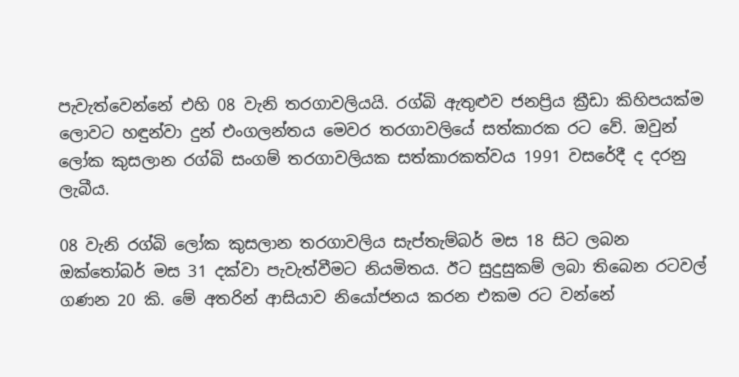පැවැත්වෙන්නේ එහි 08 වැනි තරගාවලියයි. රග්බි ඇතුළුව ජනප්‍රිය ක්‍රීඩා කිහිපයක්ම ලොවට හඳුන්වා දුන් එංගලන්තය මෙවර තරගාවලියේ සත්කාරක රට වේ. ඔවුන් ලෝක කුසලාන රග්බි සංගම් තරගාවලියක සත්කාරකත්වය 1991 වසරේදී ද දරනු ලැබීය.

08 වැනි රග්බි ලෝක කුසලාන තරගාවලිය සැප්තැම්බර් මස 18 සිට ලබන ඔක්තෝබර් මස 31 දක්වා පැවැත්වීමට නියමිතය. ඊට සුදුසුකම් ලබා තිබෙන රටවල් ගණන 20 කි. මේ අතරින් ආසියාව නියෝජනය කරන එකම රට වන්නේ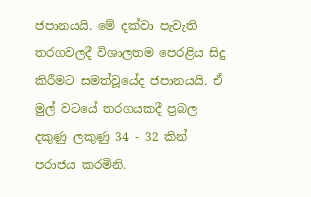ජපානයයි. මේ දක්වා පැවැති තරගවලදී විශාලතම පෙරළිය සිදු කිරීමට සමත්වූයේද ජපානයයි. ඒ මුල් වටයේ තරගයකදී ප්‍රබල දකුණු ලකුණු 34 - 32 කින් පරාජය කරමිනි.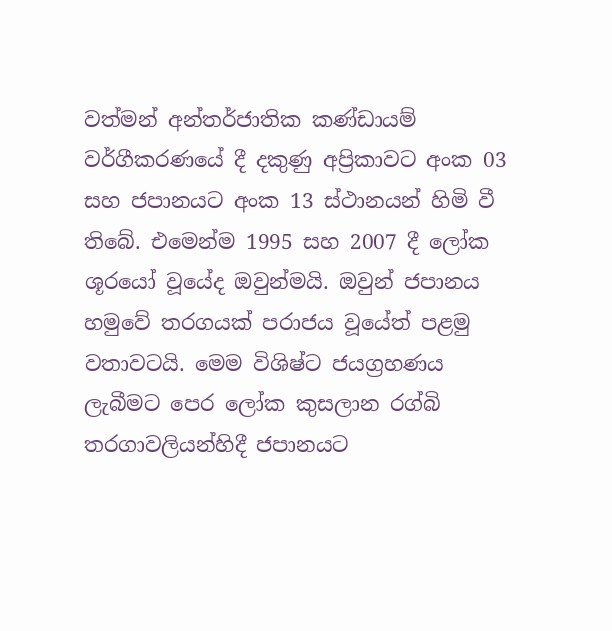වත්මන් අන්තර්ජාතික කණ්ඩායම් වර්ගීකරණයේ දී දකුණු අප්‍රිකාවට අංක 03 සහ ජපානයට අංක 13 ස්ථානයන් හිමි වී තිබේ. එමෙන්ම 1995 සහ 2007 දී ලෝක ශූරයෝ වූයේද ඔවුන්මයි. ඔවුන් ජපානය හමුවේ තරගයක් පරාජය වූයේත් පළමු වතාවටයි. මෙම විශිෂ්ට ජයග්‍රහණය ලැබීමට පෙර ලෝක කුසලාන රග්බි තරගාවලියන්හිදී ජපානයට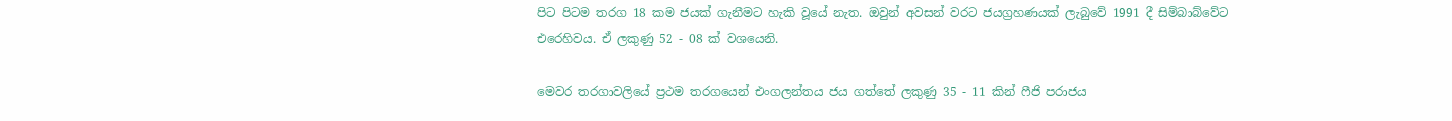පිට පිටම තරග 18 කම ජයක් ගැනීමට හැකි වූයේ නැත. ඔවුන් අවසන් වරට ජයග්‍රහණයක් ලැබුවේ 1991 දී සිම්බාබ්වේට එරෙහිවය. ඒ ලකුණු 52 - 08 ක් වශයෙනි.

මෙවර තරගාවලියේ ප්‍රථම තරගයෙන් එංගලන්තය ජය ගත්තේ ලකුණු 35 - 11 කින් ෆීජි පරාජය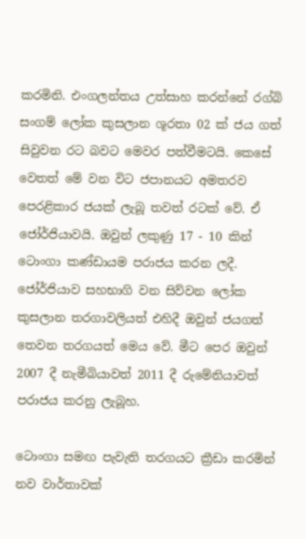කරමිනි. එංගලන්තය උත්සාහ කරන්නේ රග්බි සංගම් ලෝක කුසලාන ශූරතා 02 ක් ජය ගත් සිවුවන රට බවට මෙවර පත්වීමටයි. කෙසේ වෙතත් මේ වන විට ජපානයට අමතරව පෙරළිකාර ජයක් ලැබූ තවත් රටක් වේ. ඒ ජෝර්ජියාවයි. ඔවුන් ලකුණු 17 - 10 කින් ටොංගා කණ්ඩායම පරාජය කරන ලදී. ජෝර්ජියාව සහභාගි වන සිව්වන ලෝක කුසලාන තරගාවලියත් එහිදී ඔවුන් ජයගත් තෙවන තරගයත් මෙය වේ. මීට පෙර ඔවුන් 2007 දී නැමීබියාවත් 2011 දී රුමේනියාවත් පරාජය කරනු ලැබූහ.

ටොංගා සමඟ පැවැති තරගයට ක්‍රීඩා කරමින් නව වාර්තාවක්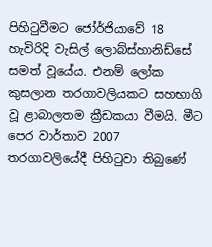පිහිටුවීමට ජෝර්ජියාවේ 18 හැවිරිදි වැසිල් ලොබ්ස්හානිඩ්සේ සමත් වූයේය. එනම් ලෝක කුසලාන තරගාවලියකට සහභාගි වූ ළාබාලතම ක්‍රීඩකයා වීමයි. මීට පෙර වාර්තාව 2007 තරගාවලියේදී පිහිටුවා තිබුණේ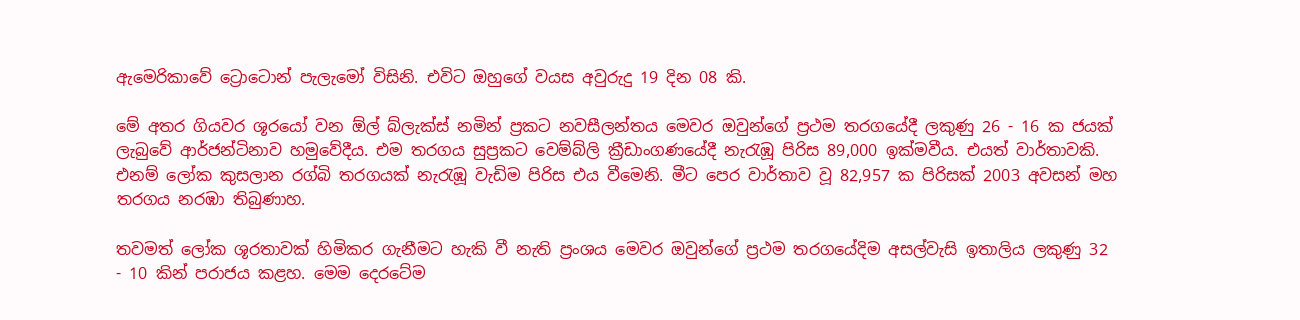ඇමෙරිකාවේ ට්‍රොටොන් පැලැමෝ විසිනි. එවිට ඔහුගේ වයස අවුරුදු 19 දින 08 කි.

මේ අතර ගියවර ශූරයෝ වන ඕල් බ්ලැක්ස් නමින් ප්‍රකට නවසීලන්තය මෙවර ඔවුන්ගේ ප්‍රථම තරගයේදී ලකුණු 26 - 16 ක ජයක් ලැබුවේ ආර්ජන්ටිනාව හමුවේදීය. එම තරගය සුප්‍රකට වෙම්බ්ලි ක්‍රීඩාංගණයේදී නැරැඹූ පිරිස 89,000 ඉක්මවීය. එයත් වාර්තාවකි. එනම් ලෝක කුසලාන රග්බි තරගයක් නැරැඹූ වැඩිම පිරිස එය වීමෙනි. මීට පෙර වාර්තාව වූ 82,957 ක පිරිසක් 2003 අවසන් මහ තරගය නරඹා තිබුණාහ.

තවමත් ලෝක ශූරතාවක් හිමිකර ගැනීමට හැකි වී නැති ප්‍රංශය මෙවර ඔවුන්ගේ ප්‍රථම තරගයේදිම අසල්වැසි ඉතාලිය ලකුණු 32 - 10 කින් පරාජය කළහ. මෙම දෙරටේම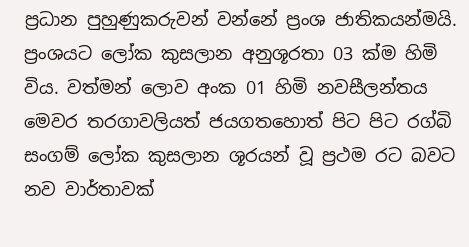ප්‍රධාන පුහුණුකරුවන් වන්නේ ප්‍රංශ ජාතිකයන්මයි. ප්‍රංශයට ලෝක කුසලාන අනුශූරතා 03 ක්ම හිමි විය. වත්මන් ලොව අංක 01 හිමි නවසීලන්තය මෙවර තරගාවලියත් ජයගතහොත් පිට පිට රග්බි සංගම් ලෝක කුසලාන ශූරයන් වූ ප්‍රථම රට බවට නව වාර්තාවක්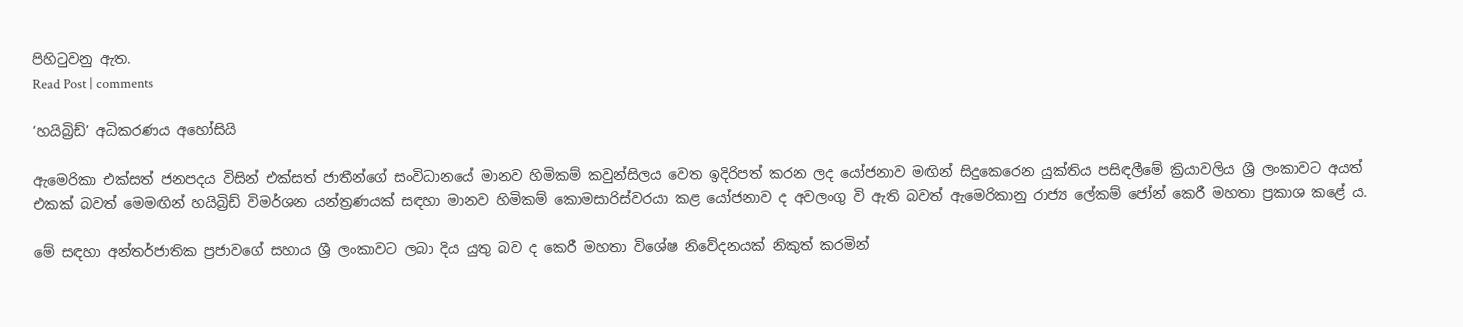පිහිටුවනු ඇත.
Read Post | comments

‘හයිබ්‍රිඩ්’ අධිකරණය අහෝසියි

ඇමෙරිකා එක්සත් ජනපදය විසින් එක්සත් ජාතීන්ගේ සංවිධානයේ මානව හිමිකම් කවුන්සිලය වෙත ඉදිරිපත් කරන ලද යෝජනාව මඟින් සිදුකෙරෙන යුක්තිය පසිඳලීමේ ක්‍රියාවලිය ශ්‍රී ලංකාවට අයත් එකක් බවත් මෙමඟින් හයිබ්‍රිඩ් විමර්ශන යන්ත්‍රණයක් සඳහා මානව හිමිකම් කොමසාරිස්වරයා කළ යෝජනාව ද අවලංගු වි ඇති බවත් ඇමෙරිකානු රාජ්‍ය ලේකම් ජෝන් කෙරී මහතා ප්‍රකාශ කළේ ය.

මේ සඳහා අන්තර්ජාතික ප්‍රජාවගේ සහාය ශ්‍රී ලංකාවට ලබා දිය යුතු බව ද කෙරී මහතා විශේෂ නිවේදනයක් නිකුත් කරමින්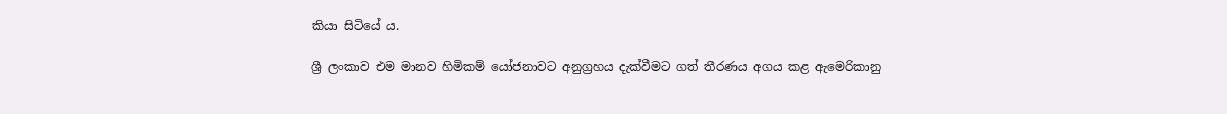කියා සිටියේ ය.

ශ්‍රී ලංකාව එම මානව හිමිකම් යෝජනාවට අනුග්‍රහය දැක්වීමට ගත් තීරණය අගය කළ ඇමෙරිකානු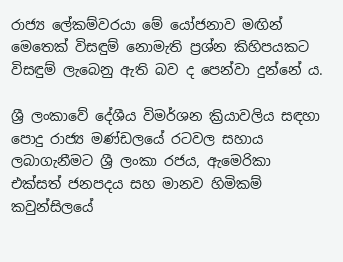රාජ්‍ය ලේකම්වරයා මේ යෝජනාව මඟින් මෙතෙක් විසඳුම් නොමැති ප්‍රශ්න කිහිපයකට විසඳුම් ලැබෙනු ඇති බව ද පෙන්වා දුන්නේ ය.

ශ්‍රී ලංකාවේ දේශීය විමර්ශන ක්‍රියාවලිය සඳහා පොදු රාජ්‍ය මණ්ඩලයේ රටවල සහාය ලබාගැනීමට ශ්‍රී ලංකා රජය, ඇමෙරිකා එක්සත් ජනපදය සහ මානව හිමිකම් කවුන්සිලයේ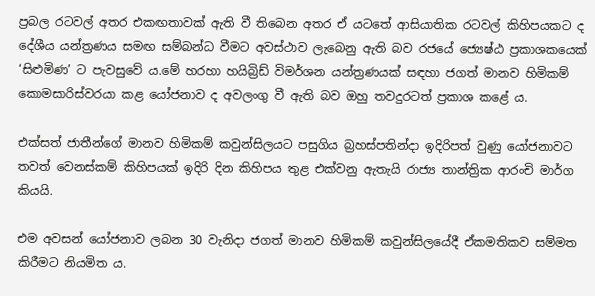ප්‍රබල රටවල් අතර එකඟතාවක් ඇති වී තිබෙන අතර ඒ යටතේ ආසියාතික රටවල් කිහිපයකට ද දේශීය යන්ත්‍රණය සමඟ සම්බන්ධ වීමට අවස්ථාව ලැබෙනු ඇති බව රජයේ ජ්‍යෙෂ්ඨ ප්‍රකාශකයෙක් ‘සිළුමිණ’ ට පැවසුවේ ය‍.මේ හරහා හයිබ්‍රිඩ් විමර්ශන යන්ත්‍රණයක් සඳහා ජගත් මානව හිමිකම් කොමසාරිස්වරයා කළ යෝජනාව ද අවලංගු වී ඇති බව ඔහු තවදුරටත් ප්‍රකාශ කළේ ය.

එක්සත් ජාතීන්ගේ මානව හිමිකම් කවුන්සිලයට පසුගිය බ්‍රහස්පතින්දා ඉදිරිපත් වුණු යෝජනාවට තවත් වෙනස්කම් කිහිපයක් ඉදිරි දින කිහිපය තුළ එක්වනු ඇතැයි රාජ්‍ය තාන්ත්‍රික ආරංචි මාර්ග කියයි.

එම අවසන් යෝජනාව ලබන 30 වැනිදා ජගත් මානව හිමිකම් කවුන්සිලයේදී ඒකමතිකව සම්මත කිරීමට නියමිත ය.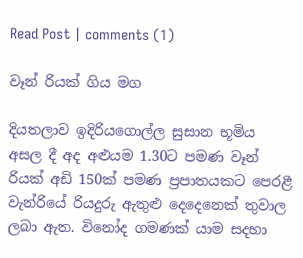Read Post | comments (1)

වෑන් රියක් ගිය මග

දියතලාව ඉදිරියගොල්ල සුසාන භූමිය අසල දී අද අළුයම 1.30ට පමණ වෑන් රියක් අඩි 150ක් පමණ ප්‍රපාතයකට පෙරළී වැන්රියේ රියදුරු ඇතුළු දෙදෙනෙක් තුවාල ලබා ඇත. විනෝද ගමණක් යාම සදහා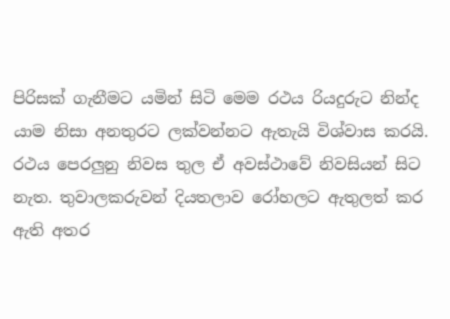පිරිසක් ගැනීමට යමින් සිටි මෙම රථය රියදුරුට නින්ද යාම නිසා අනතුරට ලක්වන්නට ඇතැයි විශ්වාස කරයි. රථය පෙරලුනු නිවස තුල ඒ අවස්ථාවේ නිවසියන් සිට නැත. තුවාලකරුවන් දියතලාව රෝහලට ඇතුලත් කර ඇති අතර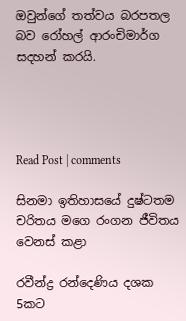ඔවුන්ගේ තත්වය බරපතල බව රෝහල් ආරංචිමාර්ග සදහන් කරයි.




Read Post | comments

සිනමා ඉතිහාසයේ දුෂ්ටතම චරිතය මගෙ රංගන ජීවිතය වෙනස් කළා

රවීන්ද්‍ර රන්දෙණිය දශක 5කට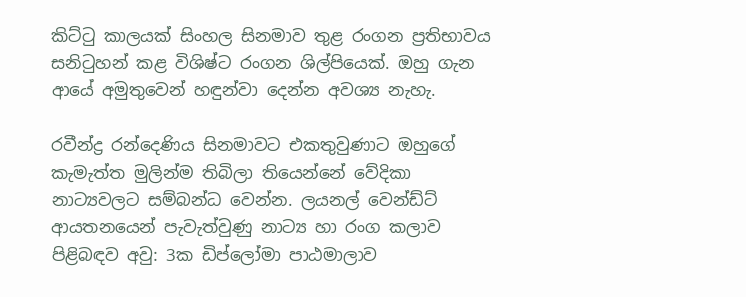කිට්ටු කාලයක් සිංහල සිනමාව තුළ රංගන ප්‍රතිභාවය සනිටුහන් කළ විශිෂ්ට රංගන ශිල්පියෙක්. ඔහු ගැන ආයේ අමුතුවෙන් හඳුන්වා දෙන්න අවශ්‍ය නැහැ.

රවීන්ද්‍ර රන්දෙණිය සිනමාවට එකතුවුණාට ඔහුගේ කැමැත්ත මුලින්ම තිබිලා තියෙන්නේ වේදිකා නාට්‍යවලට සම්බන්ධ වෙන්න. ලයනල් වෙන්ඩ්ට් ආයතනයෙන් පැවැත්වුණු නාට්‍ය හා රංග කලාව පිළිබඳව අවු: 3ක ඩිප්ලෝමා පාඨමාලාව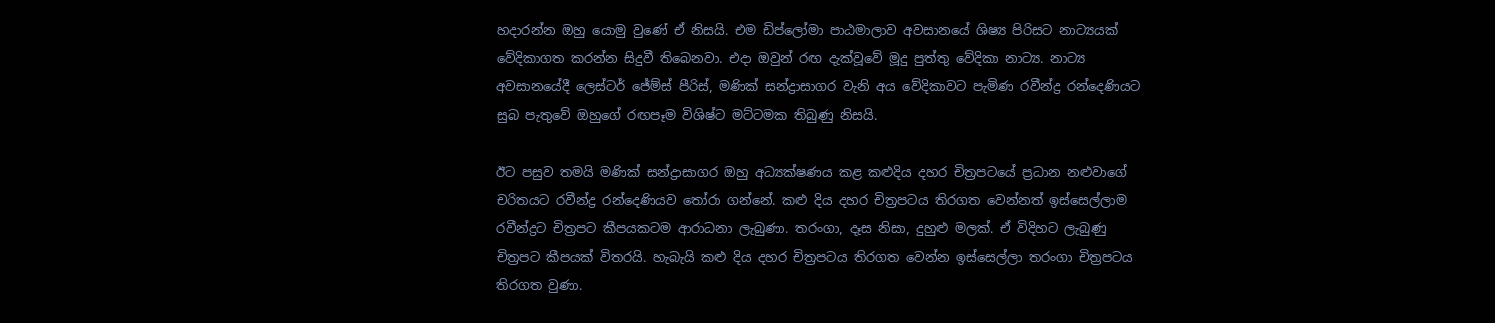හදාරන්න ඔහු යොමු වුණේ ඒ නිසයි. එම ඩිප්ලෝමා පාඨමාලාව අවසානයේ ශිෂ්‍ය පිරිසට නාට්‍යයක් වේදිකාගත කරන්න සිදුවී තිබෙනවා. එදා ඔවුන් රඟ දැක්වූවේ මූදු පුත්තු වේදිකා නාට්‍ය. නාට්‍ය අවසානයේදී ලෙස්ටර් ජේම්ස් පීරිස්, මණික් සන්ද්‍රාසාගර වැනි අය වේදිකාවට පැමිණ රවීන්ද්‍ර රන්දෙණියට සුබ පැතුවේ ඔහුගේ රඟපෑම විශිෂ්ට මට්ටමක තිබුණු නිසයි.

ඊට පසුව තමයි මණික් සන්ද්‍රාසාගර ඔහු අධ්‍යක්ෂණය කළ කළුදිය දහර චිත්‍රපටයේ ප්‍රධාන නළුවාගේ චරිතයට රවීන්ද්‍ර රන්දෙණියව තෝරා ගන්නේ. කළු දිය දහර චිත්‍රපටය තිරගත වෙන්නත් ඉස්සෙල්ලාම රවීන්ද්‍රට චිත්‍රපට කීපයකටම ආරාධනා ලැබුණා. තරංගා, දෑස නිසා, දුහුළු මලක්. ඒ විදිහට ලැබුණු චිත්‍රපට කීපයක් විතරයි. හැබැයි කළු දිය දහර චිත්‍රපටය තිරගත වෙන්න ඉස්සෙල්ලා තරංගා චිත්‍රපටය තිරගත වුණා.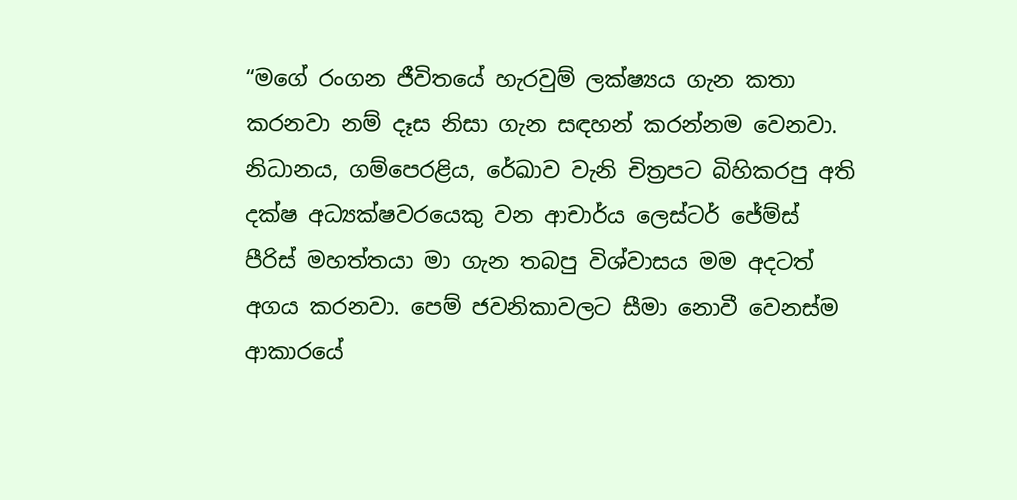“මගේ රංගන ජීවිතයේ හැරවුම් ලක්ෂ්‍යය ගැන කතා කරනවා නම් දෑස නිසා ගැන සඳහන් කරන්නම වෙනවා. නිධානය, ගම්පෙරළිය, රේඛාව වැනි චිත්‍රපට බිහිකරපු අති දක්ෂ අධ්‍යක්ෂවරයෙකු වන ආචාර්ය ලෙස්ටර් ජේම්ස් පීරිස් මහත්තයා මා ගැන තබපු විශ්වාසය මම අදටත් අගය කරනවා. පෙම් ජවනිකාවලට සීමා නොවී වෙනස්ම ආකාරයේ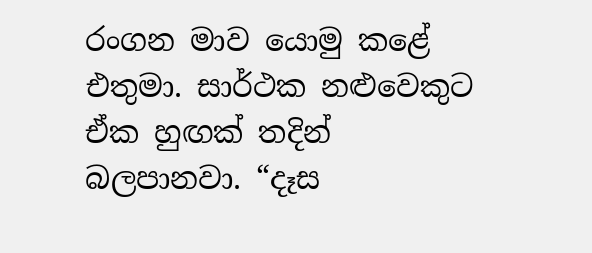රංගන මාව යොමු කළේ එතුමා. සාර්ථක නළුවෙකුට ඒක හුඟක් තදින් බලපානවා. “දෑස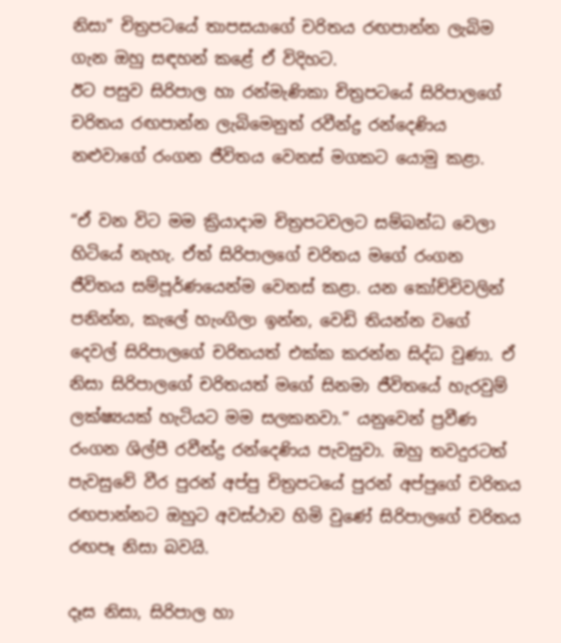නිසා” චිත්‍රපටයේ තාපසයාගේ චරිතය රඟපාන්න ලැබිම ගැන ඔහු සඳහන් කළේ ඒ විදිහට.
ඊට පසුව සිරිපාල හා රන්මැණිකා චිත්‍රපටයේ සිරිපාලගේ චරිතය රඟපාන්න ලැබිමෙනුත් රවීන්ද්‍ර රන්දෙණිය නළුවාගේ රංගන ජීවිතය වෙනස් මගකට යොමු කළා.

“ඒ වන විට මම ක්‍රියාදාම චිත්‍රපටවලට සම්බන්ධ වෙලා හිටියේ නැහැ. ඒත් සිරිපාලගේ චරිතය මගේ රංගන ජීවිතය සම්පූර්ණයෙන්ම වෙනස් කළා. යන කෝච්චිවලින් පනින්න, කැ‍ලේ හැංගිලා ඉන්න, වෙඩි තියන්න වගේ දෙවල් සිරිපාලගේ චරිතයත් එක්ක කරන්න සිද්ධ වුණා. ඒ නිසා සිරිපාලගේ චරිතයත් මගේ සිනමා ජීවිතයේ හැරවුම් ලක්ෂ්‍යයක් හැටියට මම සලකනවා.” යනුවෙන් ප්‍රවීණ රංගන ශිල්පී රවීන්ද්‍ර රන්දෙණිය පැවසුවා. ඔහු තවදුරටත් පැවසුවේ වීර පුරන් අප්පු චිත්‍රපටයේ පුරන් අප්පුගේ චරිතය රඟපාන්නට ඔහුට අවස්ථාව හිමි වුණේ සිරිපාලගේ චරිතය රඟපෑ නිසා බවයි.

දෑස නිසා, සිරිපාල හා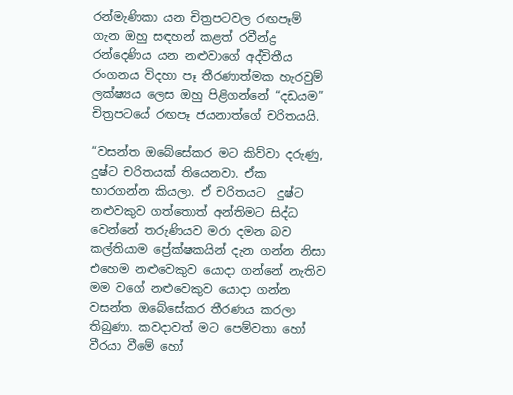රන්මැණිකා යන චිත්‍රපටවල රඟපෑම් ගැන ඔහු සඳහන් කළත් රවීන්ද්‍ර රන්දෙණිය යන නළුවාගේ අද්විතීය රංගනය විදහා පෑ තීරණාත්මක හැරවුම් ලක්ෂ්‍යය ලෙස ඔහු පිළිගන්නේ “දඩයම” චිත්‍රපටයේ රඟපෑ ජයනාත්ගේ චරිතයයි.

“වසන්ත ඔබේසේකර මට කිව්වා දරුණු, දුෂ්ට චරිතයක් තියෙනවා. ඒක භාරගන්න කියලා. ඒ චරිතයට  දුෂ්ට නළුවකුව ගත්තොත් අන්තිමට සිද්ධ වෙන්නේ තරුණියව මරා දමන බව කල්තියාම ප්‍රේක්ෂකයින් දැන ගන්න නිසා එහෙම නළුවෙකුව යොදා ගන්නේ නැතිව මම වගේ නළුවෙකුව යොදා ගන්න වසන්ත ඔබේසේකර තීරණය කරලා තිබුණා. කවදාවත් මට පෙම්වතා හෝ වීරයා වීමේ හෝ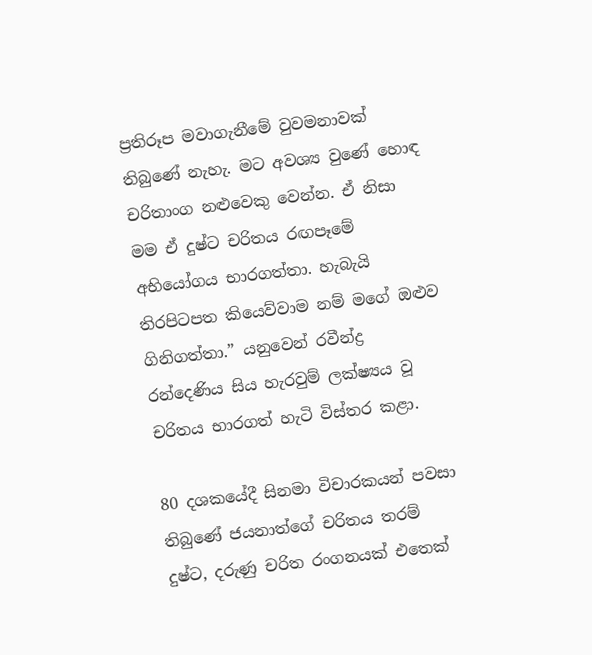ප්‍රතිරූප මවාගැනීමේ වුවමනාවක් තිබුණේ නැහැ. මට අවශ්‍ය වුණේ හොඳ චරිතාංග නළුවෙකු වෙන්න. ඒ නිසා මම ඒ දුෂ්ට චරිතය රඟපෑමේ අභියෝගය භාරගත්තා. හැබැයි තිරපිටපත කියෙව්වාම නම් මගේ ඔළුව ගිනිගත්තා.” යනුවෙන් රවීන්ද්‍ර රන්දෙණිය සිය හැරවුම් ලක්ෂ්‍යය වූ චරිතය භාරගත් හැටි විස්තර කළා.

80 දශකයේදී සිනමා විචාරකයන් පවසා තිබුණේ ජයනාත්ගේ චරිතය තරම් දුෂ්ට, දරුණු චරිත රංගනයක් එතෙක්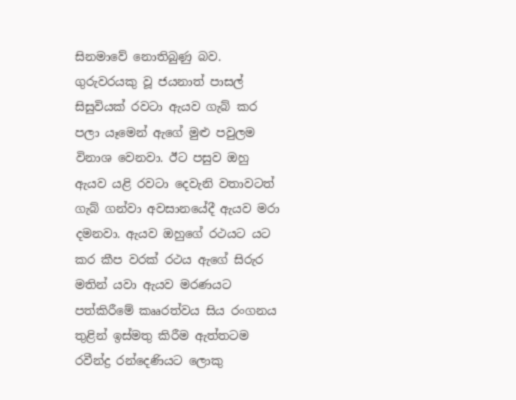සිනමාවේ නොතිබුණු බව. ගුරුවරයකු වූ ජයනාත් පාසල් සිසුවියක් රවටා ඇයව ගැබ් කර පලා යෑමෙන් ඇගේ මුළු පවුලම විනාශ වෙනවා. ඊට පසුව ඔහු ඇයව යළි රවටා දෙවැනි වතාවටත් ගැබ් ගන්වා අවසානයේදී ඇයව මරා දමනවා. ඇයව ඔහුගේ රථයට යට කර කීප වරක් රථය ඇගේ සිරුර මතින් යවා ඇයව මරණයට පත්කිරීමේ කෲරත්වය සිය රංගනය තුළින් ඉස්මතු කිරීම ඇත්තටම රවීන්ද්‍ර රන්දෙණියට ලොකු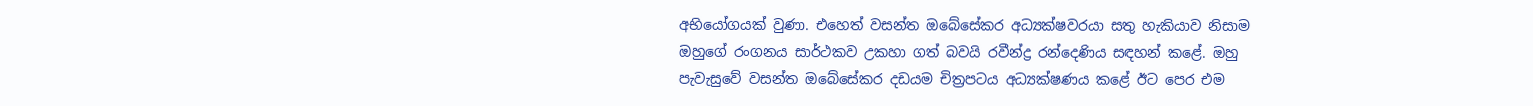අභියෝගයක් වුණා. එහෙත් වසන්ත ඔබේසේකර අධ්‍යක්ෂවරයා සතු හැකියාව නිසාම ඔහුගේ රංගනය සාර්ථකව උකහා ගත් බවයි රවීන්ද්‍ර රන්දෙණිය සඳහන් කළේ. ඔහු පැවැසුවේ වසන්ත ඔබේසේකර දඩයම චිත්‍රපටය අධ්‍යක්ෂණය කළේ ඊට පෙර එම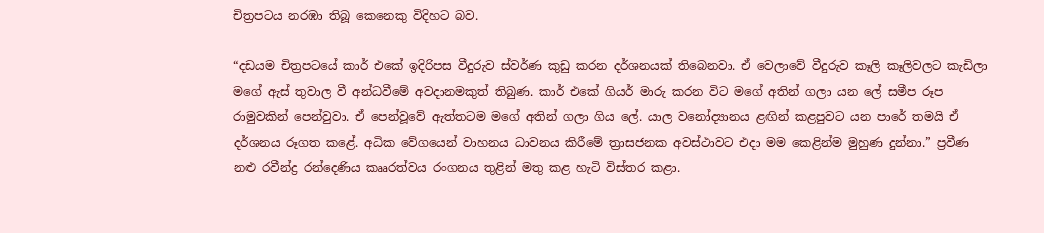චිත්‍රපටය නරඹා තිබූ කෙනෙකු විදිහට බව.

“දඩයම චිත්‍රපටයේ කාර් එකේ ඉදිරිපස වීදුරුව ස්වර්ණ කුඩු කරන දර්ශනයක් තිබෙනවා. ඒ වෙලාවේ වීදුරුව කෑලි කෑලිවලට කැඩිලා මගේ ඇස් තුවාල වී අන්ධවීමේ අවදානමකුත් තිබුණ. කාර් එකේ ගියර් මාරු කරන විට මගේ අතින් ගලා යන ‍ලේ සමීප රූප රාමුවකින් පෙන්වුවා. ඒ පෙන්වූවේ ඇත්තටම මගේ අතින් ගලා ගිය ‍ලේ. යාල වනෝද්‍යානය ළඟින් කළපුවට යන පාරේ තමයි ඒ දර්ශනය රූගත කළේ. අධික වේගයෙන් වාහනය ධාවනය කිරීමේ ත්‍රාසජනක අවස්ථාවට එදා මම කෙළින්ම මුහුණ දුන්නා.” ප්‍රවීණ නළු රවීන්ද්‍ර රන්දෙණිය කෲරත්වය රංගනය තුළින් මතු කළ හැටි විස්තර කළා.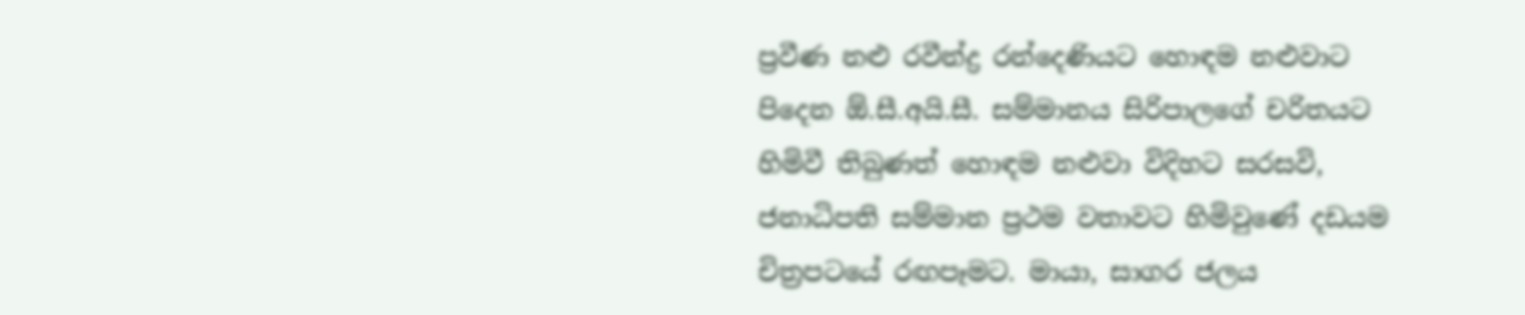ප්‍රවීණ නළු රවීන්ද්‍ර රන්දෙණියට හොඳම නළුවාට පිදෙන ඕ.සී.අයි.සී. සම්මානය සිරිපාලගේ චරිතයට හිමිවී තිබුණත් හොඳම නළුවා විදිහට සරසවි, ජනාධිපති සම්මාන ප්‍රථම වතාවට හිමිවුණේ දඩයම චිත්‍රපටයේ රඟපෑමට. මායා, සාගර ජලය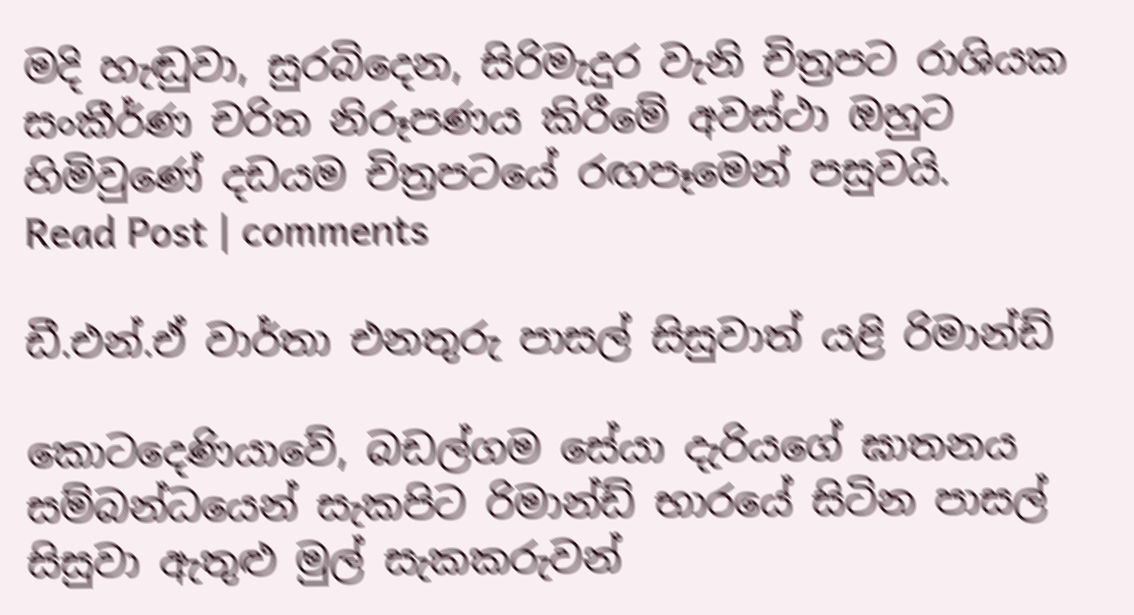මදි හැඬුවා, සුරබිදෙන, සිරිමැදුර වැනි චිත්‍රපට රාශියක සංකීර්ණ චරිත නිරූපණය කිරීමේ අවස්ථා ඔහුට හිමිවුණේ දඩයම චිත්‍රපටයේ රඟපෑමෙන් පසුවයි.
Read Post | comments

ඩී.එන්.ඒ වාර්තා එනතුරු පාසල් සිසුවාත් යළි රිමාන්ඩ්

කොටදෙණියාවේ, බඩල්ගම සේයා දැරියගේ ඝාතනය සම්බන්ධයෙන් සැකපිට රිමාන්ඩ් භාරයේ සිටින පාසල් සිසුවා ඇතුළු මුල් සැකකරුවන්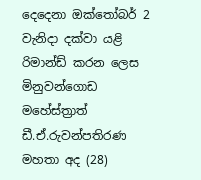දෙදෙනා ඔක්තෝබර් 2 වැනිදා දක්වා යළි රිමාන්ඩ් කරන ලෙස මිනුවන්ගොඩ මහේස්ත්‍රාත් ඩී.ඒ.රුවන්පතිරණ මහතා අද (28)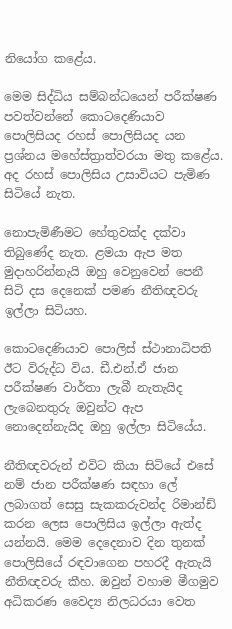නියෝග කළේය.

මෙම සිද්ධිය සම්බන්ධයෙන් පරීක්ෂණ පවත්වන්නේ කොටදෙණියාව පොලිසියද රහස් පොලිසියද යන ප්‍රශ්නය මහේස්ත්‍රාත්වරයා මතු කළේය. අද රහස් පොලිසිය උසාවියට පැමිණ සිටියේ නැත.

නොපැමිණීමට හේතුවක්ද දක්වා තිබුණේද නැත. ළමයා ඇප මත මුදාහරින්නැයි ඔහු වෙනුවෙන් පෙනී සිටි දස දෙනෙක් පමණ නීතිඥවරු ඉල්ලා සිටියහ.

කොටදෙණියාව පොලිස් ස්ථානාධිපති ඊට විරුද්ධ විය. ඩී.එන්.ඒ ජාන පරීක්ෂණ වාර්තා ලැබී නැතැයිද ලැබෙනතුරු ඔවුන්ට ඇප නොදෙන්නැයිද ඔහු ඉල්ලා සිටියේය.

නීතිඥවරුන් එවිට කියා සිටියේ එසේ නම් ජාන පරීක්ෂණ සඳහා ලේ ලබාගත් සෙසු සැකකරුවන්ද රිමාන්ඩ් කරන ලෙස පොලිසිය ඉල්ලා ඇත්ද යන්නයි. මෙම දෙදෙනාව දින තුනක් පොලිසියේ රඳවාගෙන පහරදී ඇතැයි නීතිඥවරු කීහ. ඔවුන් වහාම මීගමුව අධිකරණ වෛද්‍ය නිලධරයා වෙත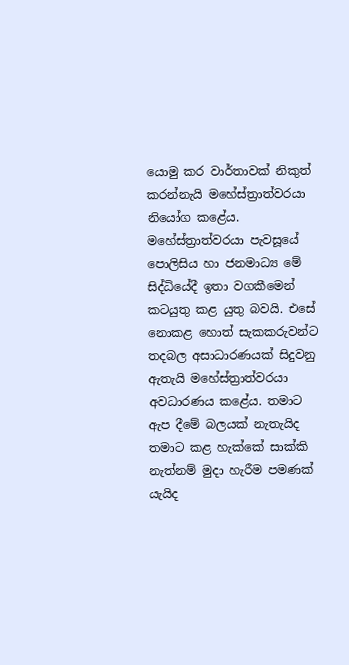යොමු කර වාර්තාවක් නිකුත් කරන්නැයි මහේස්ත්‍රාත්වරයා නියෝග කළේය. මහේස්ත්‍රාත්වරයා පැවසූයේ පොලිසිය හා ජනමාධ්‍ය මේ සිද්ධියේදී ඉතා වගකීමෙන් කටයුතු කළ යුතු බවයි. එසේ නොකළ හොත් සැකකරුවන්ට තදබල අසාධාරණයක් සිදුවනු ඇතැයි මහේස්ත්‍රාත්වරයා අවධාරණය කළේය. තමාට ඇප දීමේ බලයක් නැතැයිද තමාට කළ හැක්කේ සාක්කි නැත්නම් මුදා හැරීම පමණක් යැයිද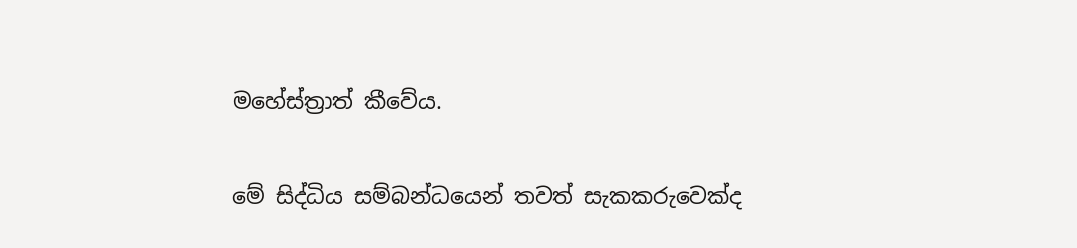මහේස්ත්‍රාත් කීවේය.

මේ සිද්ධිය සම්බන්ධයෙන් තවත් සැකකරුවෙක්ද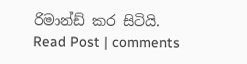රිමාන්ඩ් කර සිටියි.
Read Post | comments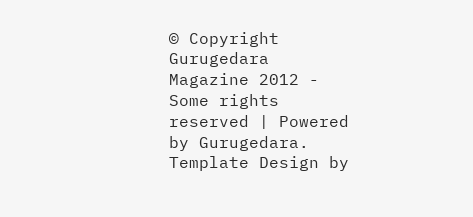© Copyright Gurugedara Magazine 2012 - Some rights reserved | Powered by Gurugedara.
Template Design by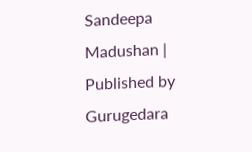Sandeepa Madushan | Published by Gurugedara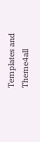Templates and Theme4all